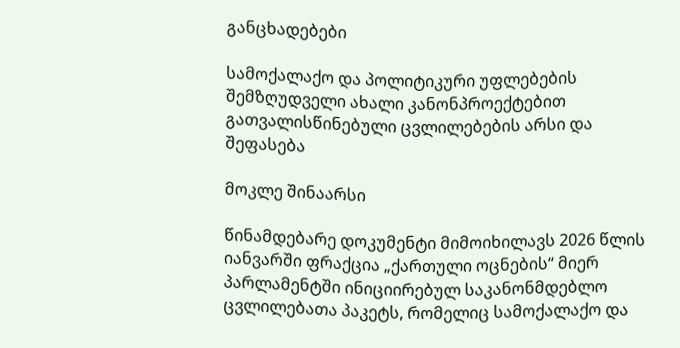განცხადებები

სამოქალაქო და პოლიტიკური უფლებების შემზღუდველი ახალი კანონპროექტებით გათვალისწინებული ცვლილებების არსი და შეფასება

მოკლე შინაარსი

წინამდებარე დოკუმენტი მიმოიხილავს 2026 წლის იანვარში ფრაქცია „ქართული ოცნების“ მიერ პარლამენტში ინიციირებულ საკანონმდებლო ცვლილებათა პაკეტს, რომელიც სამოქალაქო და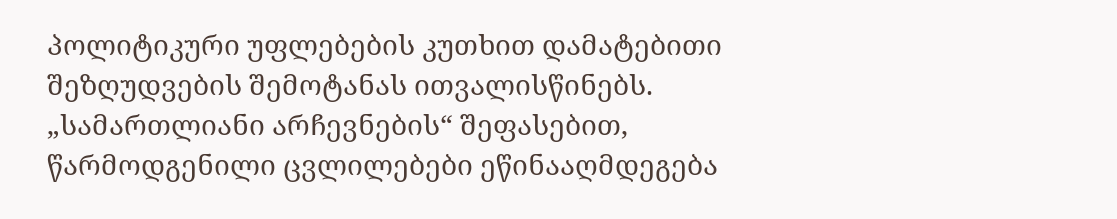პოლიტიკური უფლებების კუთხით დამატებითი შეზღუდვების შემოტანას ითვალისწინებს. „სამართლიანი არჩევნების“ შეფასებით, წარმოდგენილი ცვლილებები ეწინააღმდეგება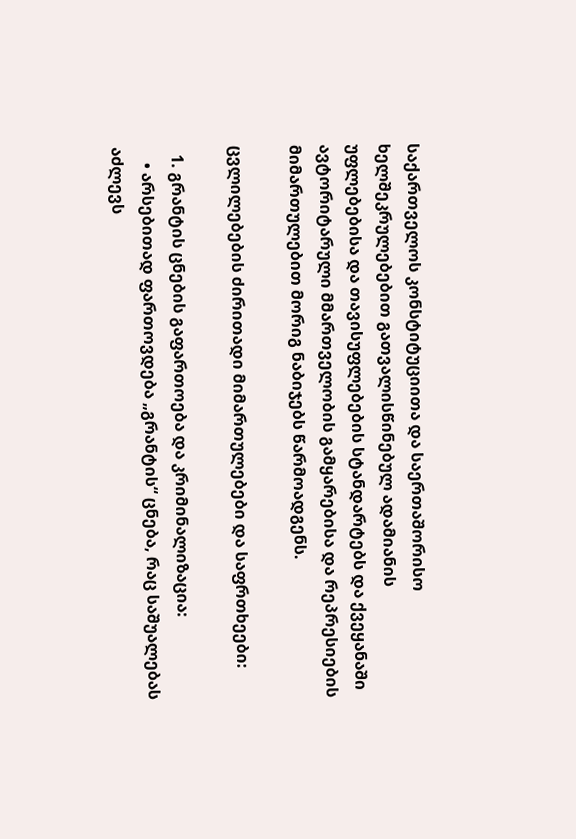საქართველოს კონსტიტუციითა და საერთაშორისო ხელშეკრულებებით გათვალისწინებულ ადამიანის უფლებებისა და თავისუფლებების სტანდარტებს და ქვეყანაში ავტორიტარული მმართველობის გამყარებისა და რეპრესიების მიმართულებით მორიგ ნაბიჯებს წარმოადგენს.

ცვლილებების ძირითადი მიმართულებები და საფრთხეები:

  1. გრანტის ცნების გაფართოება და კრიმინალიზაცია:
    • არსებითად ფართოვდება „გრანტის“ ცნება, რაც საშუალებას აძლევს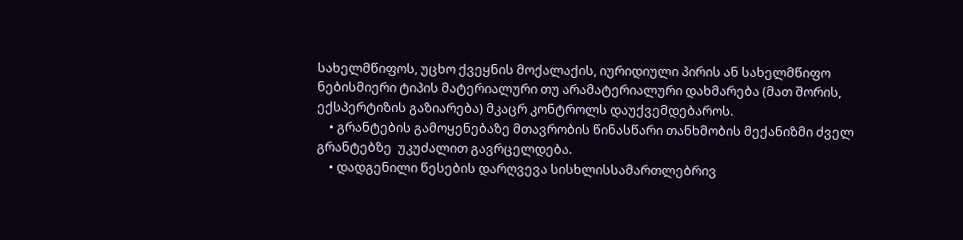სახელმწიფოს, უცხო ქვეყნის მოქალაქის, იურიდიული პირის ან სახელმწიფო ნებისმიერი ტიპის მატერიალური თუ არამატერიალური დახმარება (მათ შორის, ექსპერტიზის გაზიარება) მკაცრ კონტროლს დაუქვემდებაროს.
    • გრანტების გამოყენებაზე მთავრობის წინასწარი თანხმობის მექანიზმი ძველ გრანტებზე  უკუძალით გავრცელდება.
    • დადგენილი წესების დარღვევა სისხლისსამართლებრივ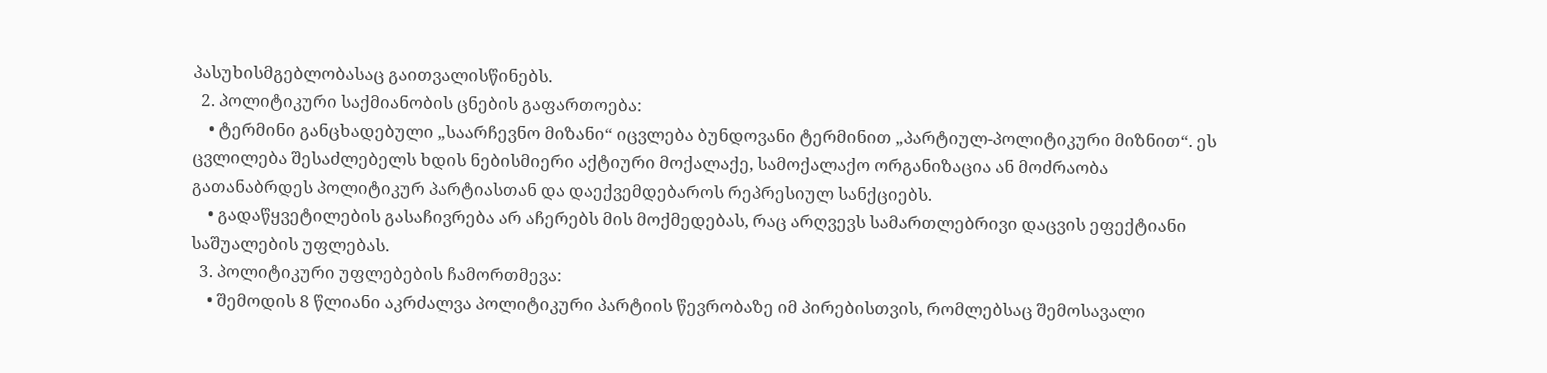პასუხისმგებლობასაც გაითვალისწინებს.
  2. პოლიტიკური საქმიანობის ცნების გაფართოება:
    • ტერმინი განცხადებული „საარჩევნო მიზანი“ იცვლება ბუნდოვანი ტერმინით „პარტიულ-პოლიტიკური მიზნით“. ეს ცვლილება შესაძლებელს ხდის ნებისმიერი აქტიური მოქალაქე, სამოქალაქო ორგანიზაცია ან მოძრაობა გათანაბრდეს პოლიტიკურ პარტიასთან და დაექვემდებაროს რეპრესიულ სანქციებს.
    • გადაწყვეტილების გასაჩივრება არ აჩერებს მის მოქმედებას, რაც არღვევს სამართლებრივი დაცვის ეფექტიანი საშუალების უფლებას.
  3. პოლიტიკური უფლებების ჩამორთმევა:
    • შემოდის 8 წლიანი აკრძალვა პოლიტიკური პარტიის წევრობაზე იმ პირებისთვის, რომლებსაც შემოსავალი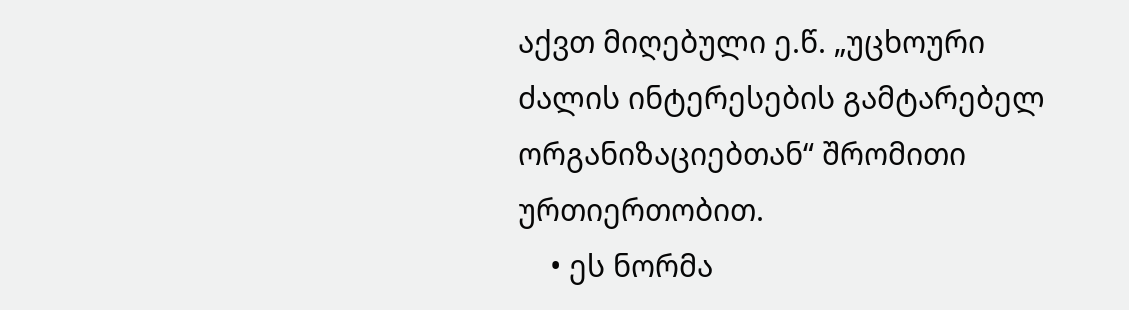აქვთ მიღებული ე.წ. „უცხოური ძალის ინტერესების გამტარებელ ორგანიზაციებთან“ შრომითი ურთიერთობით.
    • ეს ნორმა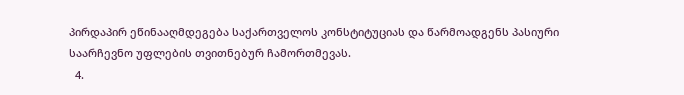პირდაპირ ეწინააღმდეგება საქართველოს კონსტიტუციას და წარმოადგენს პასიური საარჩევნო უფლების თვითნებურ ჩამორთმევას.
  4.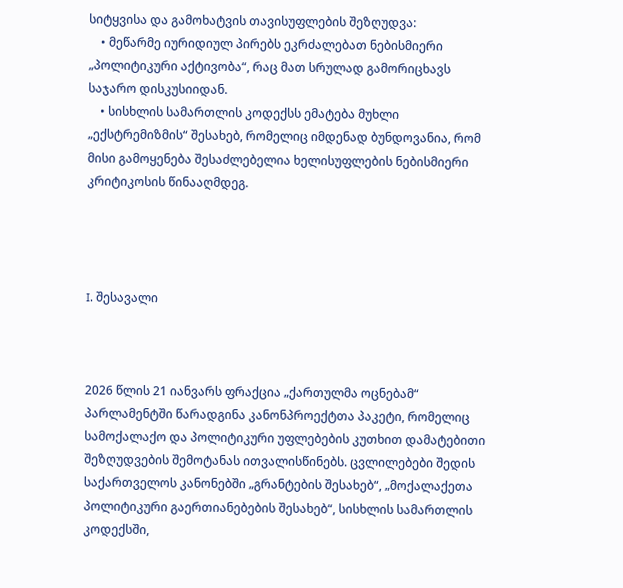სიტყვისა და გამოხატვის თავისუფლების შეზღუდვა:
    • მეწარმე იურიდიულ პირებს ეკრძალებათ ნებისმიერი „პოლიტიკური აქტივობა“, რაც მათ სრულად გამორიცხავს საჯარო დისკუსიიდან.
    • სისხლის სამართლის კოდექსს ემატება მუხლი „ექსტრემიზმის“ შესახებ, რომელიც იმდენად ბუნდოვანია, რომ მისი გამოყენება შესაძლებელია ხელისუფლების ნებისმიერი კრიტიკოსის წინააღმდეგ.




I. შესავალი



2026 წლის 21 იანვარს ფრაქცია „ქართულმა ოცნებამ“ პარლამენტში წარადგინა კანონპროექტთა პაკეტი, რომელიც სამოქალაქო და პოლიტიკური უფლებების კუთხით დამატებითი შეზღუდვების შემოტანას ითვალისწინებს. ცვლილებები შედის საქართველოს კანონებში „გრანტების შესახებ“, „მოქალაქეთა პოლიტიკური გაერთიანებების შესახებ“, სისხლის სამართლის კოდექსში,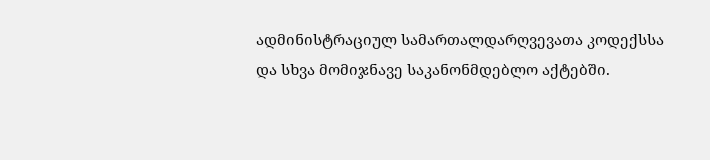ადმინისტრაციულ სამართალდარღვევათა კოდექსსა და სხვა მომიჯნავე საკანონმდებლო აქტებში.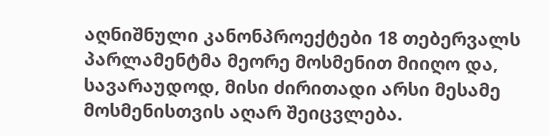აღნიშნული კანონპროექტები 18 თებერვალს პარლამენტმა მეორე მოსმენით მიიღო და, სავარაუდოდ, მისი ძირითადი არსი მესამე მოსმენისთვის აღარ შეიცვლება.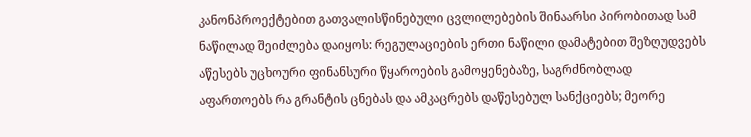კანონპროექტებით გათვალისწინებული ცვლილებების შინაარსი პირობითად სამ ნაწილად შეიძლება დაიყოს: რეგულაციების ერთი ნაწილი დამატებით შეზღუდვებს აწესებს უცხოური ფინანსური წყაროების გამოყენებაზე, საგრძნობლად აფართოებს რა გრანტის ცნებას და ამკაცრებს დაწესებულ სანქციებს; მეორე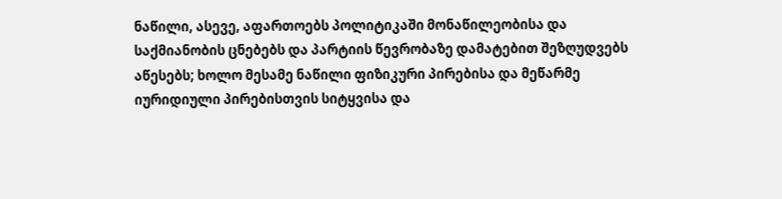ნაწილი, ასევე, აფართოებს პოლიტიკაში მონაწილეობისა და საქმიანობის ცნებებს და პარტიის წევრობაზე დამატებით შეზღუდვებს აწესებს; ხოლო მესამე ნაწილი ფიზიკური პირებისა და მეწარმე იურიდიული პირებისთვის სიტყვისა და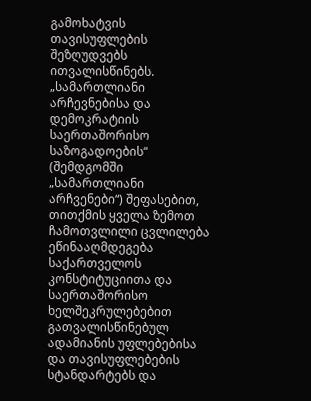გამოხატვის თავისუფლების შეზღუდვებს ითვალისწინებს. „სამართლიანი არჩევნებისა და დემოკრატიის საერთაშორისო საზოგადოების“ (შემდგომში „სამართლიანი არჩვენები“) შეფასებით, თითქმის ყველა ზემოთ ჩამოთვლილი ცვლილება ეწინააღმდეგება საქართველოს კონსტიტუციითა და საერთაშორისო ხელშეკრულებებით გათვალისწინებულ ადამიანის უფლებებისა და თავისუფლებების სტანდარტებს და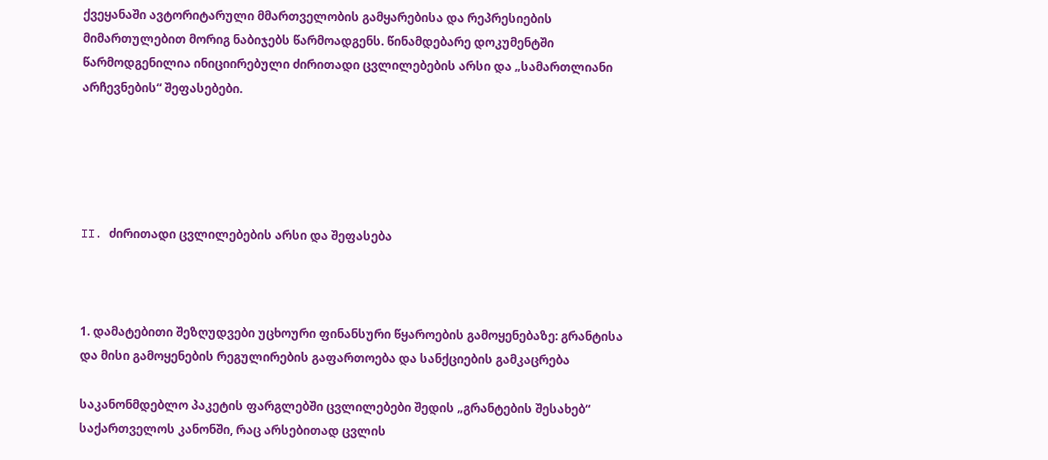ქვეყანაში ავტორიტარული მმართველობის გამყარებისა და რეპრესიების მიმართულებით მორიგ ნაბიჯებს წარმოადგენს. წინამდებარე დოკუმენტში წარმოდგენილია ინიციირებული ძირითადი ცვლილებების არსი და „სამართლიანი არჩევნების“ შეფასებები.





II. ძირითადი ცვლილებების არსი და შეფასება



1. დამატებითი შეზღუდვები უცხოური ფინანსური წყაროების გამოყენებაზე: გრანტისა და მისი გამოყენების რეგულირების გაფართოება და სანქციების გამკაცრება

საკანონმდებლო პაკეტის ფარგლებში ცვლილებები შედის „გრანტების შესახებ“ საქართველოს კანონში, რაც არსებითად ცვლის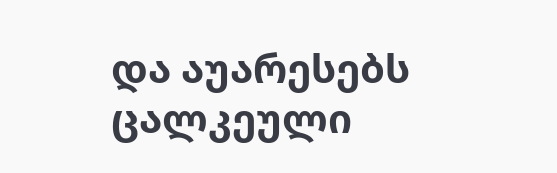და აუარესებს ცალკეული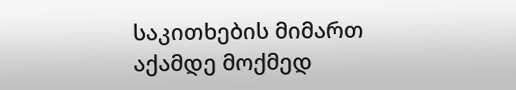საკითხების მიმართ აქამდე მოქმედ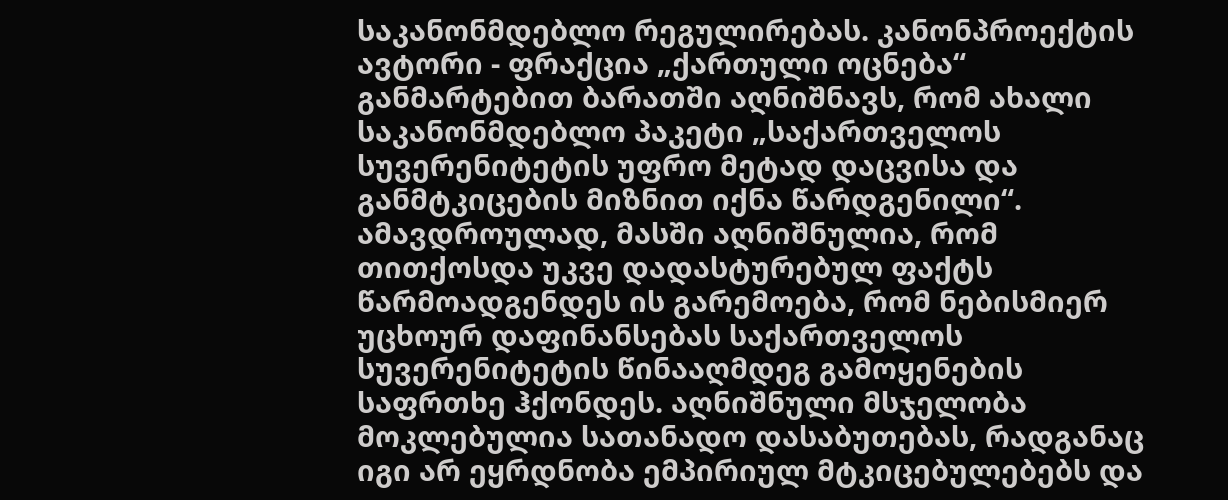საკანონმდებლო რეგულირებას. კანონპროექტის ავტორი - ფრაქცია „ქართული ოცნება“  განმარტებით ბარათში აღნიშნავს, რომ ახალი საკანონმდებლო პაკეტი „საქართველოს სუვერენიტეტის უფრო მეტად დაცვისა და განმტკიცების მიზნით იქნა წარდგენილი“. ამავდროულად, მასში აღნიშნულია, რომ თითქოსდა უკვე დადასტურებულ ფაქტს წარმოადგენდეს ის გარემოება, რომ ნებისმიერ უცხოურ დაფინანსებას საქართველოს სუვერენიტეტის წინააღმდეგ გამოყენების საფრთხე ჰქონდეს. აღნიშნული მსჯელობა მოკლებულია სათანადო დასაბუთებას, რადგანაც იგი არ ეყრდნობა ემპირიულ მტკიცებულებებს და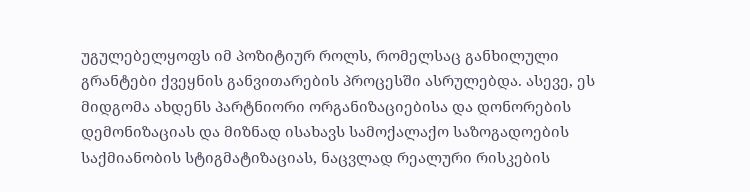უგულებელყოფს იმ პოზიტიურ როლს, რომელსაც განხილული გრანტები ქვეყნის განვითარების პროცესში ასრულებდა. ასევე, ეს მიდგომა ახდენს პარტნიორი ორგანიზაციებისა და დონორების დემონიზაციას და მიზნად ისახავს სამოქალაქო საზოგადოების საქმიანობის სტიგმატიზაციას, ნაცვლად რეალური რისკების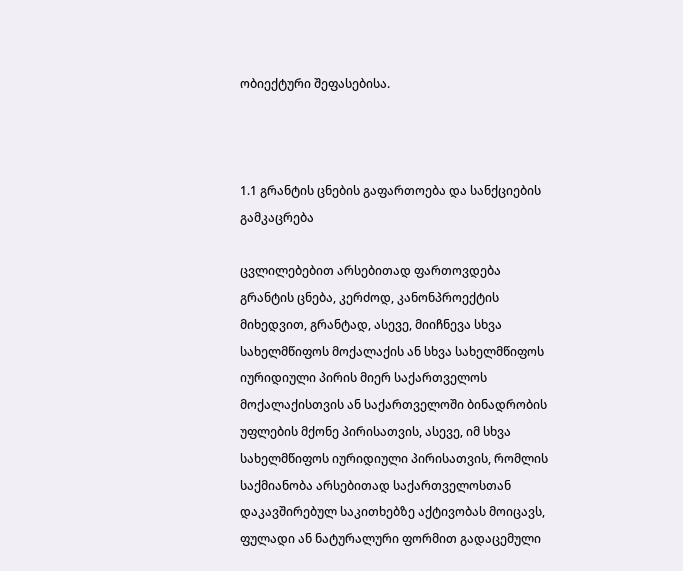ობიექტური შეფასებისა.



1.1 გრანტის ცნების გაფართოება და სანქციების გამკაცრება

ცვლილებებით არსებითად ფართოვდება გრანტის ცნება, კერძოდ, კანონპროექტის მიხედვით, გრანტად, ასევე, მიიჩნევა სხვა სახელმწიფოს მოქალაქის ან სხვა სახელმწიფოს იურიდიული პირის მიერ საქართველოს მოქალაქისთვის ან საქართველოში ბინადრობის უფლების მქონე პირისათვის, ასევე, იმ სხვა სახელმწიფოს იურიდიული პირისათვის, რომლის საქმიანობა არსებითად საქართველოსთან დაკავშირებულ საკითხებზე აქტივობას მოიცავს, ფულადი ან ნატურალური ფორმით გადაცემული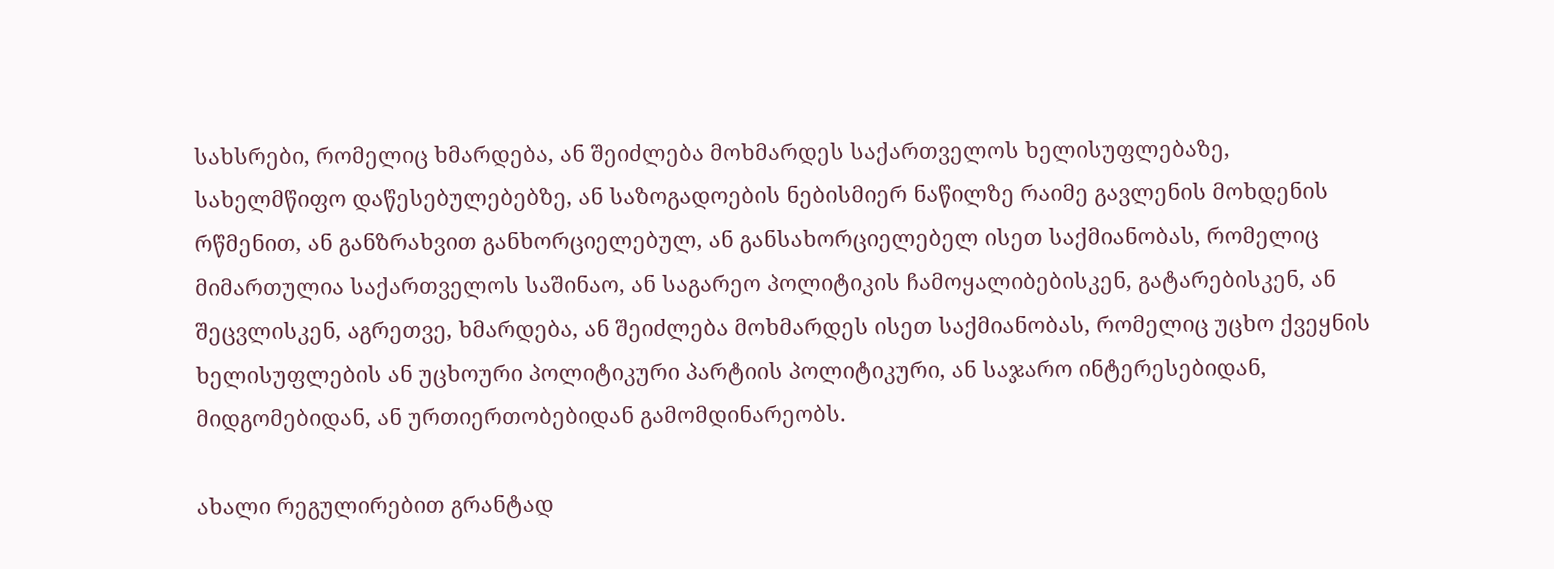სახსრები, რომელიც ხმარდება, ან შეიძლება მოხმარდეს საქართველოს ხელისუფლებაზე, სახელმწიფო დაწესებულებებზე, ან საზოგადოების ნებისმიერ ნაწილზე რაიმე გავლენის მოხდენის რწმენით, ან განზრახვით განხორციელებულ, ან განსახორციელებელ ისეთ საქმიანობას, რომელიც მიმართულია საქართველოს საშინაო, ან საგარეო პოლიტიკის ჩამოყალიბებისკენ, გატარებისკენ, ან შეცვლისკენ, აგრეთვე, ხმარდება, ან შეიძლება მოხმარდეს ისეთ საქმიანობას, რომელიც უცხო ქვეყნის ხელისუფლების ან უცხოური პოლიტიკური პარტიის პოლიტიკური, ან საჯარო ინტერესებიდან, მიდგომებიდან, ან ურთიერთობებიდან გამომდინარეობს.

ახალი რეგულირებით გრანტად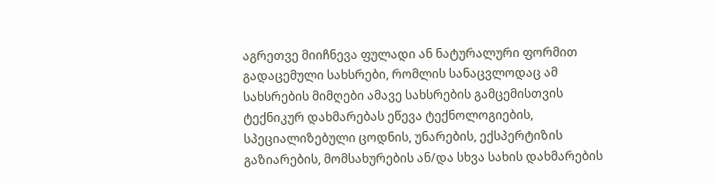აგრეთვე მიიჩნევა ფულადი ან ნატურალური ფორმით გადაცემული სახსრები, რომლის სანაცვლოდაც ამ სახსრების მიმღები ამავე სახსრების გამცემისთვის ტექნიკურ დახმარებას ეწევა ტექნოლოგიების, სპეციალიზებული ცოდნის, უნარების, ექსპერტიზის გაზიარების, მომსახურების ან/და სხვა სახის დახმარების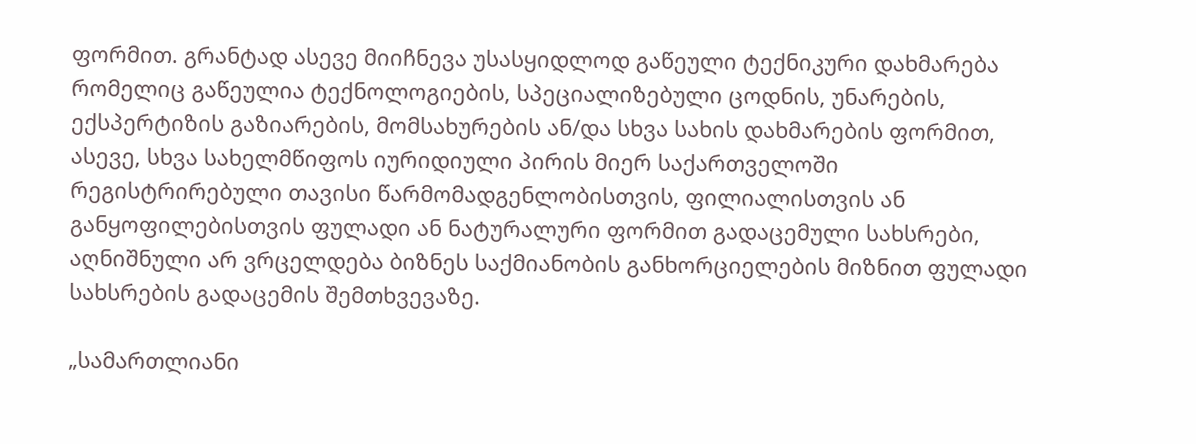ფორმით. გრანტად ასევე მიიჩნევა უსასყიდლოდ გაწეული ტექნიკური დახმარება რომელიც გაწეულია ტექნოლოგიების, სპეციალიზებული ცოდნის, უნარების, ექსპერტიზის გაზიარების, მომსახურების ან/და სხვა სახის დახმარების ფორმით, ასევე, სხვა სახელმწიფოს იურიდიული პირის მიერ საქართველოში რეგისტრირებული თავისი წარმომადგენლობისთვის, ფილიალისთვის ან განყოფილებისთვის ფულადი ან ნატურალური ფორმით გადაცემული სახსრები, აღნიშნული არ ვრცელდება ბიზნეს საქმიანობის განხორციელების მიზნით ფულადი სახსრების გადაცემის შემთხვევაზე.

„სამართლიანი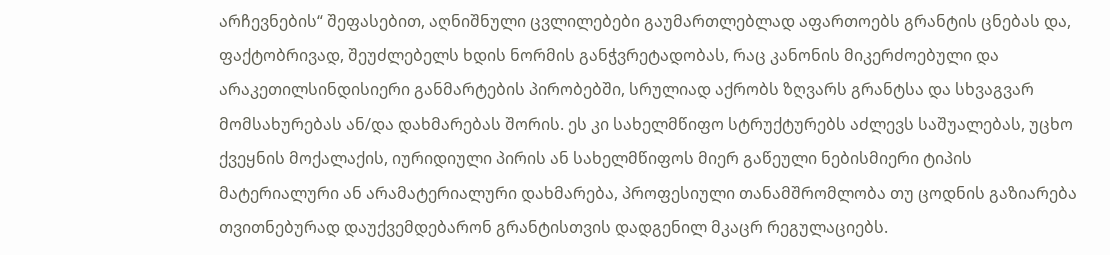არჩევნების“ შეფასებით, აღნიშნული ცვლილებები გაუმართლებლად აფართოებს გრანტის ცნებას და, ფაქტობრივად, შეუძლებელს ხდის ნორმის განჭვრეტადობას, რაც კანონის მიკერძოებული და არაკეთილსინდისიერი განმარტების პირობებში, სრულიად აქრობს ზღვარს გრანტსა და სხვაგვარ მომსახურებას ან/და დახმარებას შორის. ეს კი სახელმწიფო სტრუქტურებს აძლევს საშუალებას, უცხო ქვეყნის მოქალაქის, იურიდიული პირის ან სახელმწიფოს მიერ გაწეული ნებისმიერი ტიპის მატერიალური ან არამატერიალური დახმარება, პროფესიული თანამშრომლობა თუ ცოდნის გაზიარება თვითნებურად დაუქვემდებარონ გრანტისთვის დადგენილ მკაცრ რეგულაციებს.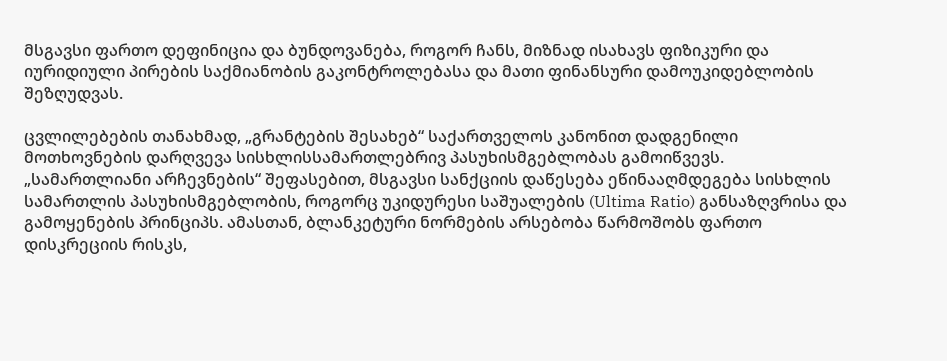მსგავსი ფართო დეფინიცია და ბუნდოვანება, როგორ ჩანს, მიზნად ისახავს ფიზიკური და იურიდიული პირების საქმიანობის გაკონტროლებასა და მათი ფინანსური დამოუკიდებლობის შეზღუდვას.

ცვლილებების თანახმად, „გრანტების შესახებ“ საქართველოს კანონით დადგენილი მოთხოვნების დარღვევა სისხლისსამართლებრივ პასუხისმგებლობას გამოიწვევს. „სამართლიანი არჩევნების“ შეფასებით, მსგავსი სანქციის დაწესება ეწინააღმდეგება სისხლის სამართლის პასუხისმგებლობის, როგორც უკიდურესი საშუალების (Ultima Ratio) განსაზღვრისა და გამოყენების პრინციპს. ამასთან, ბლანკეტური ნორმების არსებობა წარმოშობს ფართო დისკრეციის რისკს,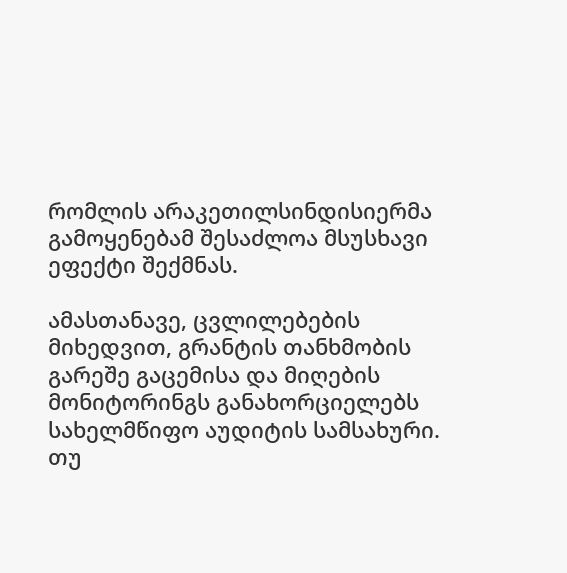რომლის არაკეთილსინდისიერმა გამოყენებამ შესაძლოა მსუსხავი ეფექტი შექმნას.

ამასთანავე, ცვლილებების მიხედვით, გრანტის თანხმობის გარეშე გაცემისა და მიღების მონიტორინგს განახორციელებს სახელმწიფო აუდიტის სამსახური. თუ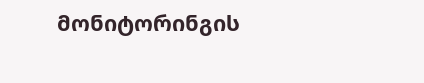მონიტორინგის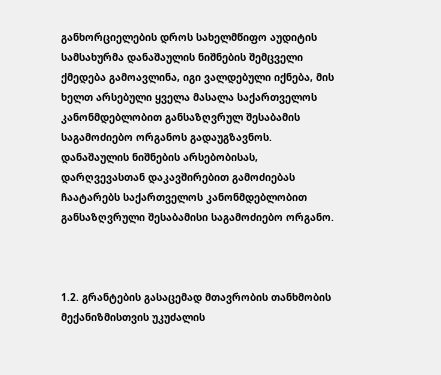განხორციელების დროს სახელმწიფო აუდიტის სამსახურმა დანაშაულის ნიშნების შემცველი ქმედება გამოავლინა, იგი ვალდებული იქნება, მის ხელთ არსებული ყველა მასალა საქართველოს კანონმდებლობით განსაზღვრულ შესაბამის საგამოძიებო ორგანოს გადაუგზავნოს. დანაშაულის ნიშნების არსებობისას, დარღვევასთან დაკავშირებით გამოძიებას ჩაატარებს საქართველოს კანონმდებლობით განსაზღვრული შესაბამისი საგამოძიებო ორგანო.



1.2. გრანტების გასაცემად მთავრობის თანხმობის მექანიზმისთვის უკუძალის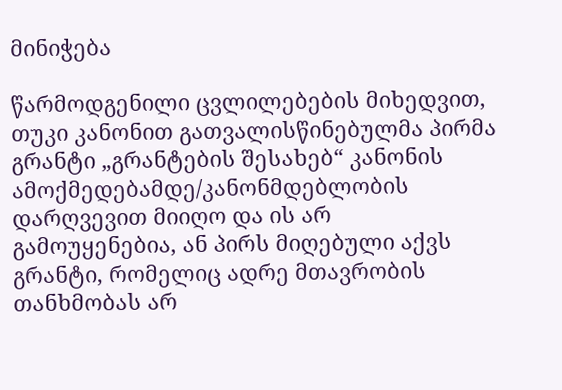მინიჭება

წარმოდგენილი ცვლილებების მიხედვით, თუკი კანონით გათვალისწინებულმა პირმა გრანტი „გრანტების შესახებ“ კანონის ამოქმედებამდე/კანონმდებლობის დარღვევით მიიღო და ის არ გამოუყენებია, ან პირს მიღებული აქვს გრანტი, რომელიც ადრე მთავრობის თანხმობას არ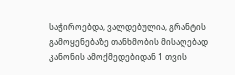საჭიროებდა, ვალდებულია, გრანტის გამოყენებაზე თანხმობის მისაღებად კანონის ამოქმედებიდან 1 თვის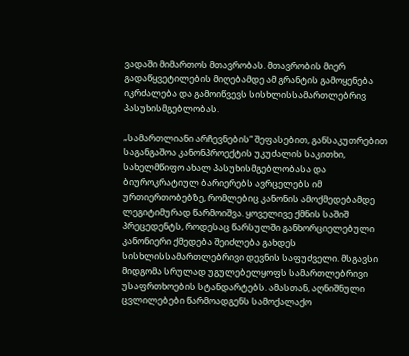ვადაში მიმართოს მთავრობას. მთავრობის მიერ გადაწყვეტილების მიღებამდე ამ გრანტის გამოყენება იკრძალება და გამოიწვევს სისხლისსამართლებრივ პასუხისმგებლობას.

„სამართლიანი არჩევნების“ შეფასებით, განსაკუთრებით საგანგაშოა კანონპროექტის უკუძალის საკითხი, სახელმწიფო ახალ პასუხისმგებლობასა და ბიუროკრატიულ ბარიერებს ავრცელებს იმ ურთიერთობებზე, რომლებიც კანონის ამოქმედებამდე ლეგიტიმურად წარმოიშვა. ყოველივე ქმნის საშიშ პრეცედენტს, როდესაც წარსულში განხორციელებული კანონიერი ქმედება შეიძლება გახდეს სისხლისსამართლებრივი დევნის საფუძველი. მსგავსი მიდგომა სრულად უგულებელყოფს სამართლებრივი უსაფრთხოების სტანდარტებს. ამასთან, აღნიშნული ცვლილებები წარმოადგენს სამოქალაქო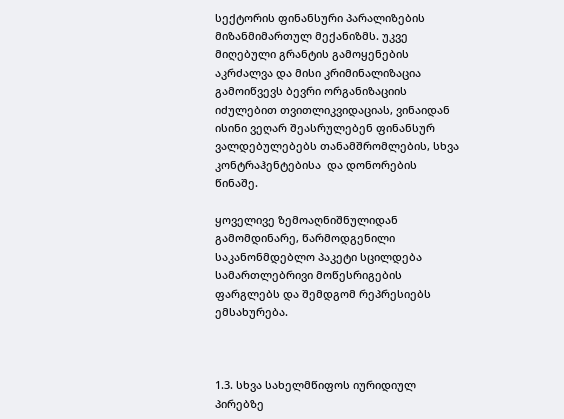სექტორის ფინანსური პარალიზების მიზანმიმართულ მექანიზმს. უკვე მიღებული გრანტის გამოყენების აკრძალვა და მისი კრიმინალიზაცია გამოიწვევს ბევრი ორგანიზაციის იძულებით თვითლიკვიდაციას, ვინაიდან ისინი ვეღარ შეასრულებენ ფინანსურ ვალდებულებებს თანამშრომლების, სხვა კონტრაჰენტებისა  და დონორების წინაშე.

ყოველივე ზემოაღნიშნულიდან გამომდინარე, წარმოდგენილი საკანონმდებლო პაკეტი სცილდება სამართლებრივი მოწესრიგების ფარგლებს და შემდგომ რეპრესიებს ემსახურება.



1.3. სხვა სახელმწიფოს იურიდიულ პირებზე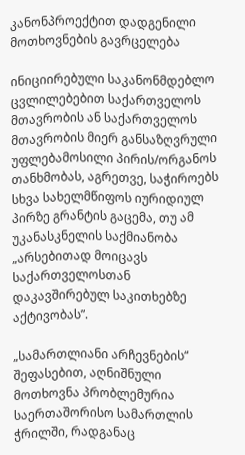კანონპროექტით დადგენილი მოთხოვნების გავრცელება

ინიციირებული საკანონმდებლო ცვლილებებით საქართველოს მთავრობის ან საქართველოს მთავრობის მიერ განსაზღვრული უფლებამოსილი პირის/ორგანოს თანხმობას, აგრეთვე, საჭიროებს სხვა სახელმწიფოს იურიდიულ პირზე გრანტის გაცემა, თუ ამ უკანასკნელის საქმიანობა „არსებითად მოიცავს საქართველოსთან დაკავშირებულ საკითხებზე აქტივობას”.

„სამართლიანი არჩევნების“ შეფასებით, აღნიშნული მოთხოვნა პრობლემურია საერთაშორისო სამართლის ჭრილში, რადგანაც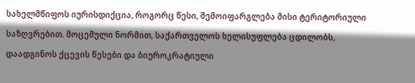სახელმწიფოს იურისდიქცია, როგორც წესი, შემოიფარგლება მისი ტერიტორიული საზღვრებით. მოცემული ნორმით, საქართველოს ხელისუფლება ცდილობს, დაადგინოს ქცევის წესები და ბიუროკრატიული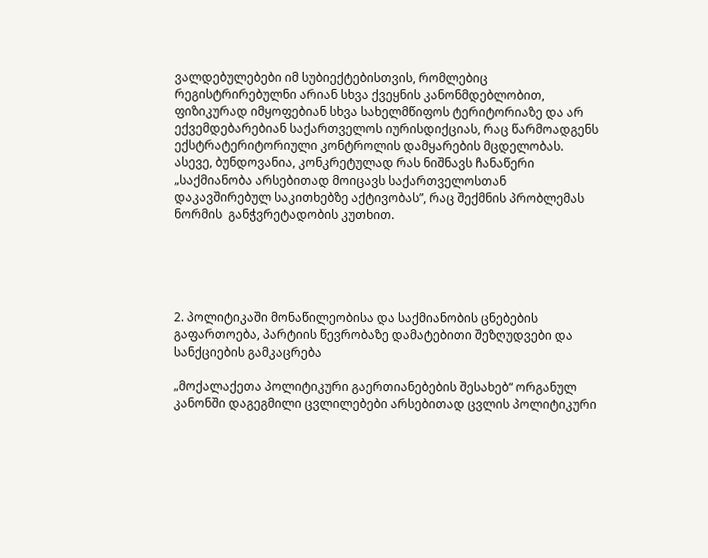ვალდებულებები იმ სუბიექტებისთვის, რომლებიც რეგისტრირებულნი არიან სხვა ქვეყნის კანონმდებლობით, ფიზიკურად იმყოფებიან სხვა სახელმწიფოს ტერიტორიაზე და არ ექვემდებარებიან საქართველოს იურისდიქციას, რაც წარმოადგენს ექსტრატერიტორიული კონტროლის დამყარების მცდელობას. ასევე, ბუნდოვანია, კონკრეტულად რას ნიშნავს ჩანაწერი „საქმიანობა არსებითად მოიცავს საქართველოსთან დაკავშირებულ საკითხებზე აქტივობას”, რაც შექმნის პრობლემას ნორმის  განჭვრეტადობის კუთხით.





2. პოლიტიკაში მონაწილეობისა და საქმიანობის ცნებების გაფართოება, პარტიის წევრობაზე დამატებითი შეზღუდვები და სანქციების გამკაცრება

„მოქალაქეთა პოლიტიკური გაერთიანებების შესახებ“ ორგანულ კანონში დაგეგმილი ცვლილებები არსებითად ცვლის პოლიტიკური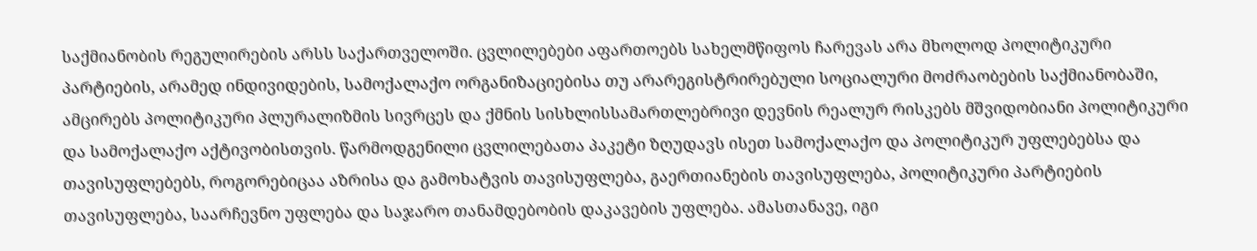საქმიანობის რეგულირების არსს საქართველოში. ცვლილებები აფართოებს სახელმწიფოს ჩარევას არა მხოლოდ პოლიტიკური პარტიების, არამედ ინდივიდების, სამოქალაქო ორგანიზაციებისა თუ არარეგისტრირებული სოციალური მოძრაობების საქმიანობაში, ამცირებს პოლიტიკური პლურალიზმის სივრცეს და ქმნის სისხლისსამართლებრივი დევნის რეალურ რისკებს მშვიდობიანი პოლიტიკური და სამოქალაქო აქტივობისთვის. წარმოდგენილი ცვლილებათა პაკეტი ზღუდავს ისეთ სამოქალაქო და პოლიტიკურ უფლებებსა და თავისუფლებებს, როგორებიცაა აზრისა და გამოხატვის თავისუფლება, გაერთიანების თავისუფლება, პოლიტიკური პარტიების თავისუფლება, საარჩევნო უფლება და საჯარო თანამდებობის დაკავების უფლება. ამასთანავე, იგი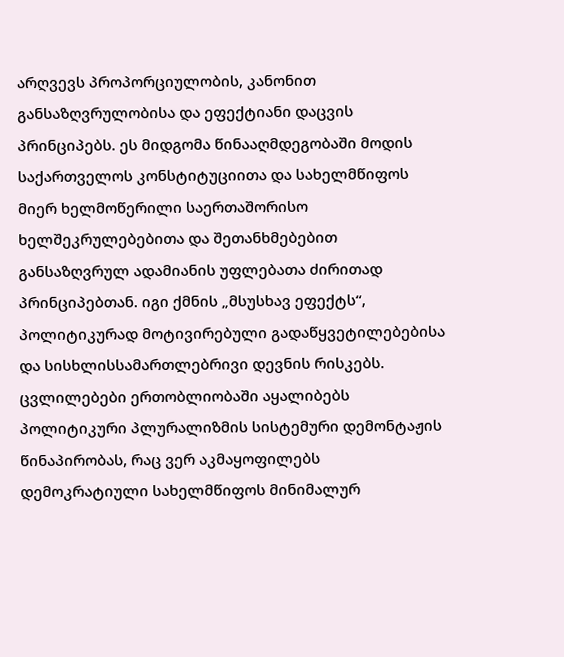არღვევს პროპორციულობის, კანონით განსაზღვრულობისა და ეფექტიანი დაცვის პრინციპებს. ეს მიდგომა წინააღმდეგობაში მოდის საქართველოს კონსტიტუციითა და სახელმწიფოს მიერ ხელმოწერილი საერთაშორისო ხელშეკრულებებითა და შეთანხმებებით განსაზღვრულ ადამიანის უფლებათა ძირითად პრინციპებთან. იგი ქმნის „მსუსხავ ეფექტს“, პოლიტიკურად მოტივირებული გადაწყვეტილებებისა და სისხლისსამართლებრივი დევნის რისკებს. ცვლილებები ერთობლიობაში აყალიბებს პოლიტიკური პლურალიზმის სისტემური დემონტაჟის წინაპირობას, რაც ვერ აკმაყოფილებს დემოკრატიული სახელმწიფოს მინიმალურ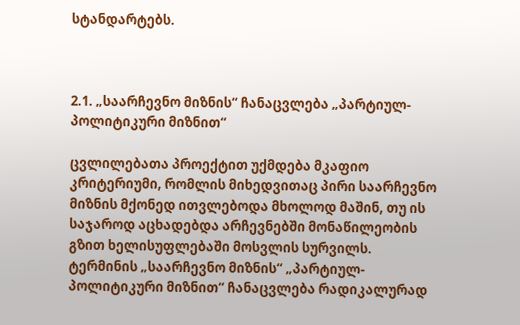სტანდარტებს.



2.1. „საარჩევნო მიზნის“ ჩანაცვლება „პარტიულ-პოლიტიკური მიზნით“

ცვლილებათა პროექტით უქმდება მკაფიო კრიტერიუმი, რომლის მიხედვითაც პირი საარჩევნო მიზნის მქონედ ითვლებოდა მხოლოდ მაშინ, თუ ის საჯაროდ აცხადებდა არჩევნებში მონაწილეობის გზით ხელისუფლებაში მოსვლის სურვილს. ტერმინის „საარჩევნო მიზნის“ „პარტიულ-პოლიტიკური მიზნით“ ჩანაცვლება რადიკალურად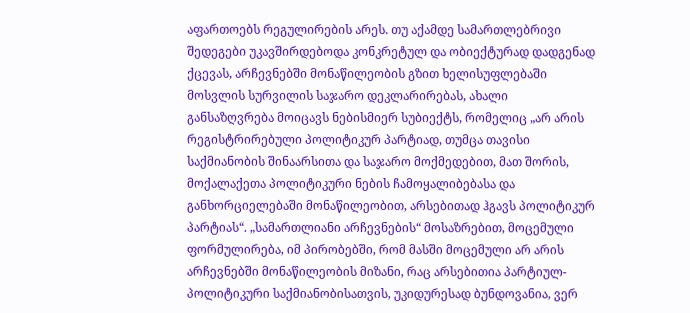აფართოებს რეგულირების არეს. თუ აქამდე სამართლებრივი შედეგები უკავშირდებოდა კონკრეტულ და ობიექტურად დადგენად ქცევას, არჩევნებში მონაწილეობის გზით ხელისუფლებაში მოსვლის სურვილის საჯარო დეკლარირებას, ახალი განსაზღვრება მოიცავს ნებისმიერ სუბიექტს, რომელიც „არ არის რეგისტრირებული პოლიტიკურ პარტიად, თუმცა თავისი საქმიანობის შინაარსითა და საჯარო მოქმედებით, მათ შორის, მოქალაქეთა პოლიტიკური ნების ჩამოყალიბებასა და განხორციელებაში მონაწილეობით, არსებითად ჰგავს პოლიტიკურ პარტიას“. „სამართლიანი არჩევნების“ მოსაზრებით, მოცემული ფორმულირება, იმ პირობებში, რომ მასში მოცემული არ არის არჩევნებში მონაწილეობის მიზანი, რაც არსებითია პარტიულ-პოლიტიკური საქმიანობისათვის, უკიდურესად ბუნდოვანია, ვერ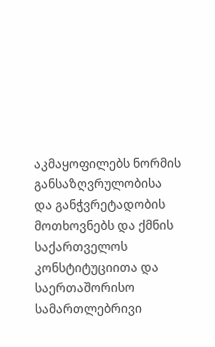აკმაყოფილებს ნორმის განსაზღვრულობისა და განჭვრეტადობის მოთხოვნებს და ქმნის საქართველოს კონსტიტუციითა და საერთაშორისო სამართლებრივი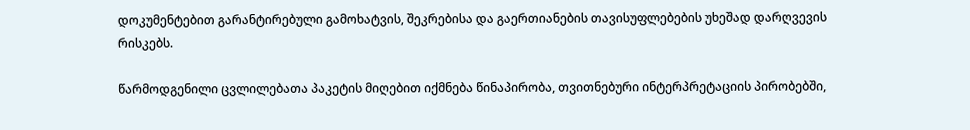დოკუმენტებით გარანტირებული გამოხატვის, შეკრებისა და გაერთიანების თავისუფლებების უხეშად დარღვევის რისკებს.

წარმოდგენილი ცვლილებათა პაკეტის მიღებით იქმნება წინაპირობა, თვითნებური ინტერპრეტაციის პირობებში,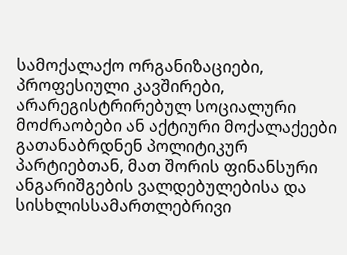სამოქალაქო ორგანიზაციები, პროფესიული კავშირები, არარეგისტრირებულ სოციალური მოძრაობები ან აქტიური მოქალაქეები გათანაბრდნენ პოლიტიკურ პარტიებთან, მათ შორის ფინანსური ანგარიშგების ვალდებულებისა და სისხლისსამართლებრივი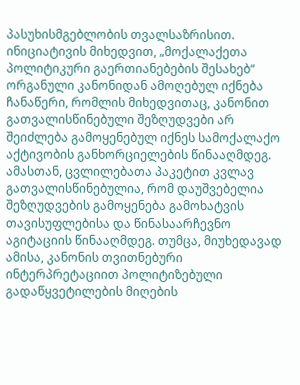პასუხისმგებლობის თვალსაზრისით. ინიციატივის მიხედვით, „მოქალაქეთა პოლიტიკური გაერთიანებების შესახებ“ ორგანული კანონიდან ამოღებულ იქნება ჩანაწერი, რომლის მიხედვითაც, კანონით გათვალისწინებული შეზღუდვები არ შეიძლება გამოყენებულ იქნეს სამოქალაქო აქტივობის განხორციელების წინააღმდეგ. ამასთან, ცვლილებათა პაკეტით კვლავ გათვალისწინებულია, რომ დაუშვებელია შეზღუდვების გამოყენება გამოხატვის თავისუფლებისა და წინასაარჩევნო აგიტაციის წინააღმდეგ. თუმცა, მიუხედავად ამისა, კანონის თვითნებური ინტერპრეტაციით პოლიტიზებული გადაწყვეტილების მიღების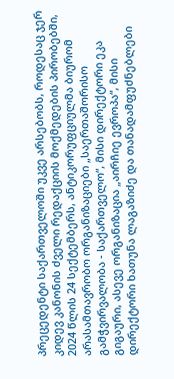პრეცედენტი საქართველოში უკვე არსებობს, როდესაც ჯერ კიდევ კანონის ძველი რედაქციის მოქმედების პირობებში, 2024 წლის 24 სექტემბერს, ანტიკორუფციულმა ბიურომ არასამთავრობო ორგანიზაციები „საერთაშორისო გამჭვირვალობა - საქართველო“, მისი დირექტორი ეკა გიგაური, ასევე ორგანიზაცია „აირჩიე ევროპა“, მისი დირექტორი ხათუნა ლაგაზიძე და თანადამფუძნებლები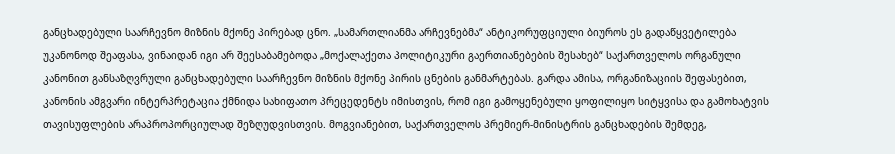განცხადებული საარჩევნო მიზნის მქონე პირებად ცნო. „სამართლიანმა არჩევნებმა“ ანტიკორუფციული ბიუროს ეს გადაწყვეტილება უკანონოდ შეაფასა, ვინაიდან იგი არ შეესაბამებოდა „მოქალაქეთა პოლიტიკური გაერთიანებების შესახებ“ საქართველოს ორგანული კანონით განსაზღვრული განცხადებული საარჩევნო მიზნის მქონე პირის ცნების განმარტებას. გარდა ამისა, ორგანიზაციის შეფასებით, კანონის ამგვარი ინტერპრეტაცია ქმნიდა სახიფათო პრეცედენტს იმისთვის, რომ იგი გამოყენებული ყოფილიყო სიტყვისა და გამოხატვის თავისუფლების არაპროპორციულად შეზღუდვისთვის. მოგვიანებით, საქართველოს პრემიერ-მინისტრის განცხადების შემდეგ,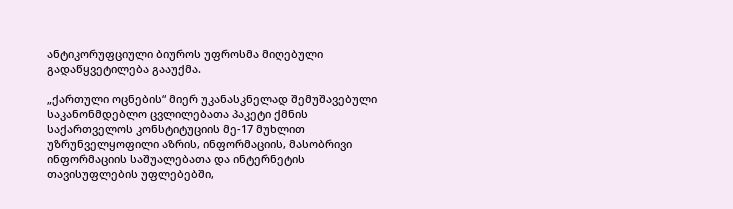ანტიკორუფციული ბიუროს უფროსმა მიღებული გადაწყვეტილება გააუქმა.

„ქართული ოცნების“ მიერ უკანასკნელად შემუშავებული საკანონმდებლო ცვლილებათა პაკეტი ქმნის საქართველოს კონსტიტუციის მე-17 მუხლით უზრუნველყოფილი აზრის, ინფორმაციის, მასობრივი ინფორმაციის საშუალებათა და ინტერნეტის თავისუფლების უფლებებში,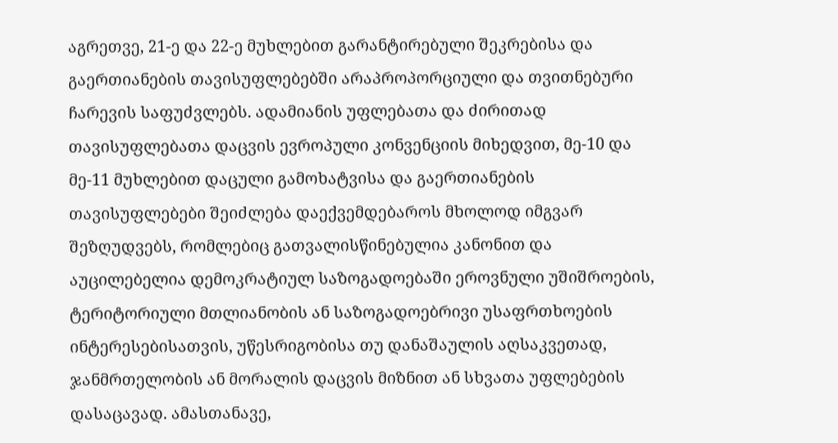აგრეთვე, 21-ე და 22-ე მუხლებით გარანტირებული შეკრებისა და გაერთიანების თავისუფლებებში არაპროპორციული და თვითნებური ჩარევის საფუძვლებს. ადამიანის უფლებათა და ძირითად თავისუფლებათა დაცვის ევროპული კონვენციის მიხედვით, მე-10 და მე-11 მუხლებით დაცული გამოხატვისა და გაერთიანების თავისუფლებები შეიძლება დაექვემდებაროს მხოლოდ იმგვარ შეზღუდვებს, რომლებიც გათვალისწინებულია კანონით და აუცილებელია დემოკრატიულ საზოგადოებაში ეროვნული უშიშროების, ტერიტორიული მთლიანობის ან საზოგადოებრივი უსაფრთხოების ინტერესებისათვის, უწესრიგობისა თუ დანაშაულის აღსაკვეთად, ჯანმრთელობის ან მორალის დაცვის მიზნით ან სხვათა უფლებების დასაცავად. ამასთანავე,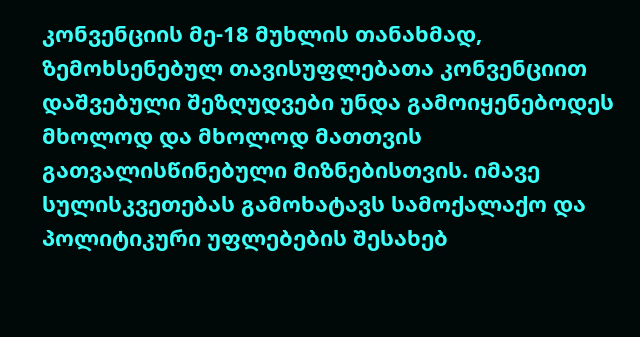კონვენციის მე-18 მუხლის თანახმად, ზემოხსენებულ თავისუფლებათა კონვენციით დაშვებული შეზღუდვები უნდა გამოიყენებოდეს მხოლოდ და მხოლოდ მათთვის გათვალისწინებული მიზნებისთვის. იმავე სულისკვეთებას გამოხატავს სამოქალაქო და პოლიტიკური უფლებების შესახებ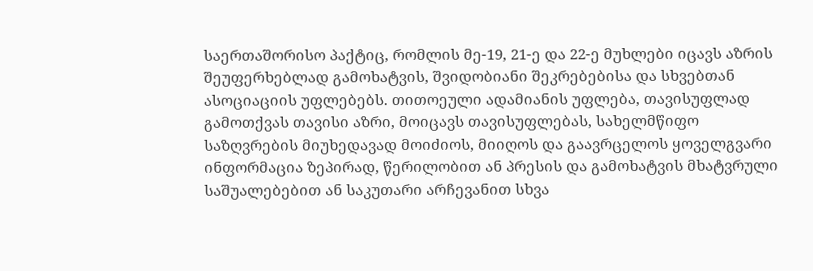საერთაშორისო პაქტიც, რომლის მე-19, 21-ე და 22-ე მუხლები იცავს აზრის შეუფერხებლად გამოხატვის, შვიდობიანი შეკრებებისა და სხვებთან ასოციაციის უფლებებს. თითოეული ადამიანის უფლება, თავისუფლად გამოთქვას თავისი აზრი, მოიცავს თავისუფლებას, სახელმწიფო საზღვრების მიუხედავად მოიძიოს, მიიღოს და გაავრცელოს ყოველგვარი ინფორმაცია ზეპირად, წერილობით ან პრესის და გამოხატვის მხატვრული საშუალებებით ან საკუთარი არჩევანით სხვა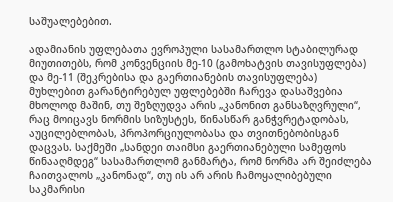საშუალებებით.

ადამიანის უფლებათა ევროპული სასამართლო სტაბილურად მიუთითებს, რომ კონვენციის მე-10 (გამოხატვის თავისუფლება) და მე-11 (შეკრებისა და გაერთიანების თავისუფლება) მუხლებით გარანტირებულ უფლებებში ჩარევა დასაშვებია მხოლოდ მაშინ, თუ შეზღუდვა არის „კანონით განსაზღვრული“, რაც მოიცავს ნორმის სიზუსტეს, წინასწარ განჭვრეტადობას, აუცილებლობას, პროპორციულობასა და თვითნებობისგან დაცვას. საქმეში „სანდეი თაიმსი გაერთიანებული სამეფოს წინააღმდეგ“ სასამართლომ განმარტა, რომ ნორმა არ შეიძლება ჩაითვალოს „კანონად“, თუ ის არ არის ჩამოყალიბებული საკმარისი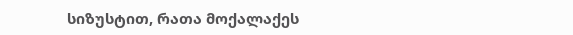სიზუსტით, რათა მოქალაქეს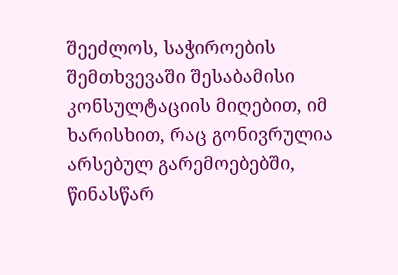შეეძლოს, საჭიროების შემთხვევაში შესაბამისი კონსულტაციის მიღებით, იმ ხარისხით, რაც გონივრულია არსებულ გარემოებებში, წინასწარ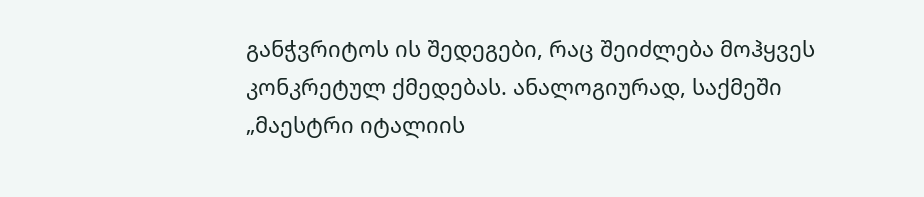განჭვრიტოს ის შედეგები, რაც შეიძლება მოჰყვეს კონკრეტულ ქმედებას. ანალოგიურად, საქმეში „მაესტრი იტალიის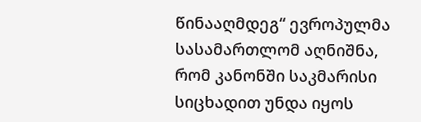წინააღმდეგ“ ევროპულმა სასამართლომ აღნიშნა, რომ კანონში საკმარისი სიცხადით უნდა იყოს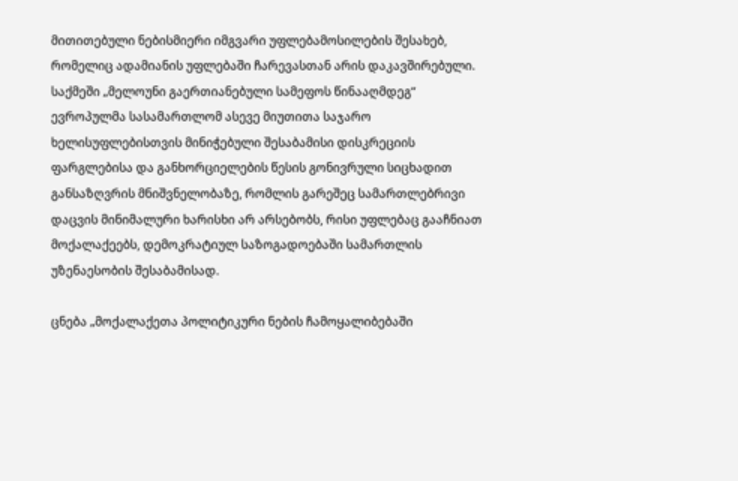მითითებული ნებისმიერი იმგვარი უფლებამოსილების შესახებ, რომელიც ადამიანის უფლებაში ჩარევასთან არის დაკავშირებული. საქმეში „მელოუნი გაერთიანებული სამეფოს წინააღმდეგ“ ევროპულმა სასამართლომ ასევე მიუთითა საჯარო ხელისუფლებისთვის მინიჭებული შესაბამისი დისკრეციის ფარგლებისა და განხორციელების წესის გონივრული სიცხადით განსაზღვრის მნიშვნელობაზე, რომლის გარეშეც სამართლებრივი დაცვის მინიმალური ხარისხი არ არსებობს, რისი უფლებაც გააჩნიათ მოქალაქეებს, დემოკრატიულ საზოგადოებაში სამართლის უზენაესობის შესაბამისად.

ცნება „მოქალაქეთა პოლიტიკური ნების ჩამოყალიბებაში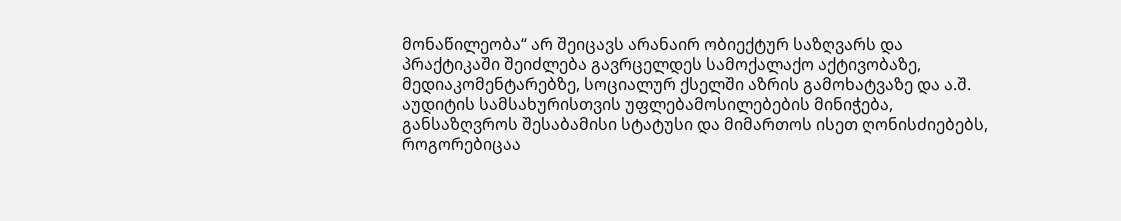მონაწილეობა“ არ შეიცავს არანაირ ობიექტურ საზღვარს და პრაქტიკაში შეიძლება გავრცელდეს სამოქალაქო აქტივობაზე, მედიაკომენტარებზე, სოციალურ ქსელში აზრის გამოხატვაზე და ა.შ. აუდიტის სამსახურისთვის უფლებამოსილებების მინიჭება, განსაზღვროს შესაბამისი სტატუსი და მიმართოს ისეთ ღონისძიებებს, როგორებიცაა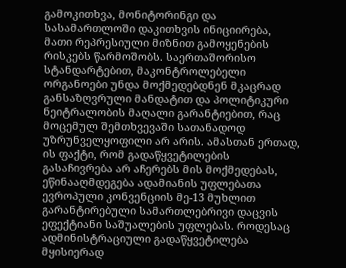გამოკითხვა, მონიტორინგი და სასამართლოში დაკითხვის ინიციირება, მათი რეპრესიული მიზნით გამოყენების რისკებს წარმოშობს. საერთაშორისო სტანდარტებით, მაკონტროლებელი ორგანოები უნდა მოქმედებდნენ მკაცრად განსაზღვრული მანდატით და პოლიტიკური ნეიტრალობის მაღალი გარანტიებით, რაც მოცემულ შემთხვევაში სათანადოდ უზრუნველყოფილი არ არის. ამასთან ერთად, ის ფაქტი, რომ გადაწყვეტილების გასაჩივრება არ აჩერებს მის მოქმედებას, ეწინააღმდეგება ადამიანის უფლებათა ევროპული კონვენციის მე-13 მუხლით გარანტირებული სამართლებრივი დაცვის ეფექტიანი საშუალების უფლებას. როდესაც ადმინისტრაციული გადაწყვეტილება მყისიერად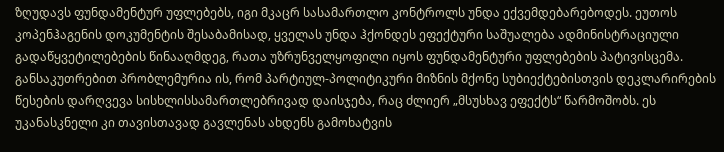ზღუდავს ფუნდამენტურ უფლებებს, იგი მკაცრ სასამართლო კონტროლს უნდა ექვემდებარებოდეს. ეუთოს კოპენჰაგენის დოკუმენტის შესაბამისად, ყველას უნდა ჰქონდეს ეფექტური საშუალება ადმინისტრაციული გადაწყვეტილებების წინააღმდეგ, რათა უზრუნველყოფილი იყოს ფუნდამენტური უფლებების პატივისცემა. განსაკუთრებით პრობლემურია ის, რომ პარტიულ-პოლიტიკური მიზნის მქონე სუბიექტებისთვის დეკლარირების წესების დარღვევა სისხლისსამართლებრივად დაისჯება, რაც ძლიერ „მსუსხავ ეფექტს“ წარმოშობს. ეს უკანასკნელი კი თავისთავად გავლენას ახდენს გამოხატვის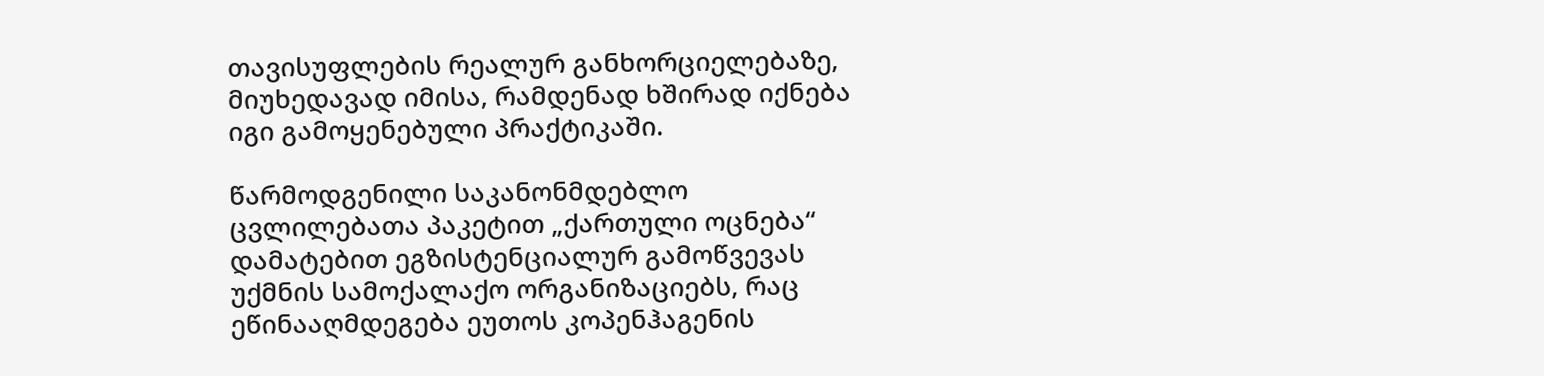თავისუფლების რეალურ განხორციელებაზე, მიუხედავად იმისა, რამდენად ხშირად იქნება იგი გამოყენებული პრაქტიკაში.

წარმოდგენილი საკანონმდებლო ცვლილებათა პაკეტით „ქართული ოცნება“ დამატებით ეგზისტენციალურ გამოწვევას უქმნის სამოქალაქო ორგანიზაციებს, რაც ეწინააღმდეგება ეუთოს კოპენჰაგენის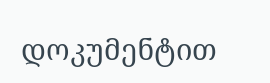დოკუმენტით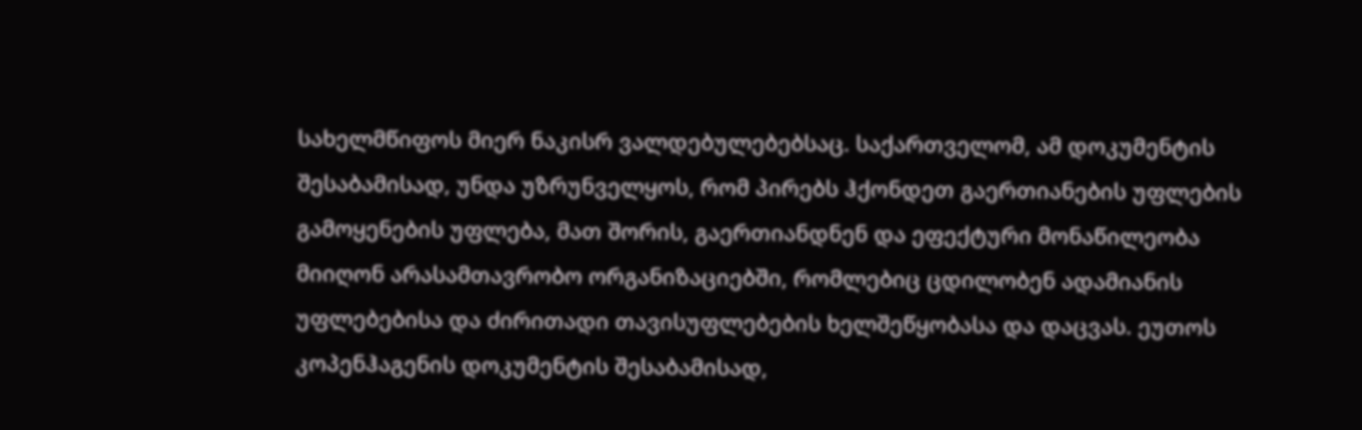სახელმწიფოს მიერ ნაკისრ ვალდებულებებსაც. საქართველომ, ამ დოკუმენტის შესაბამისად, უნდა უზრუნველყოს, რომ პირებს ჰქონდეთ გაერთიანების უფლების გამოყენების უფლება, მათ შორის, გაერთიანდნენ და ეფექტური მონაწილეობა მიიღონ არასამთავრობო ორგანიზაციებში, რომლებიც ცდილობენ ადამიანის უფლებებისა და ძირითადი თავისუფლებების ხელშეწყობასა და დაცვას. ეუთოს კოპენჰაგენის დოკუმენტის შესაბამისად,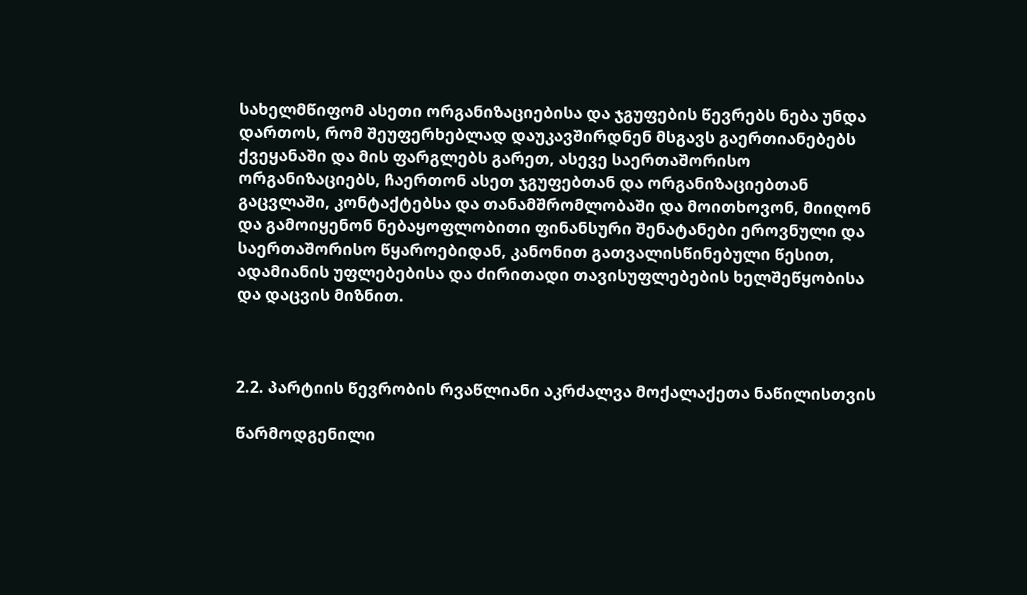სახელმწიფომ ასეთი ორგანიზაციებისა და ჯგუფების წევრებს ნება უნდა დართოს, რომ შეუფერხებლად დაუკავშირდნენ მსგავს გაერთიანებებს ქვეყანაში და მის ფარგლებს გარეთ, ასევე საერთაშორისო ორგანიზაციებს, ჩაერთონ ასეთ ჯგუფებთან და ორგანიზაციებთან გაცვლაში, კონტაქტებსა და თანამშრომლობაში და მოითხოვონ, მიიღონ და გამოიყენონ ნებაყოფლობითი ფინანსური შენატანები ეროვნული და საერთაშორისო წყაროებიდან, კანონით გათვალისწინებული წესით, ადამიანის უფლებებისა და ძირითადი თავისუფლებების ხელშეწყობისა და დაცვის მიზნით.



2.2. პარტიის წევრობის რვაწლიანი აკრძალვა მოქალაქეთა ნაწილისთვის

წარმოდგენილი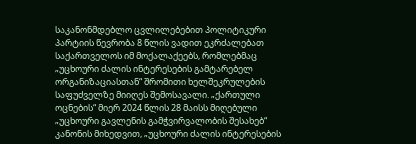საკანონმდებლო ცვლილებებით პოლიტიკური პარტიის წევრობა 8 წლის ვადით ეკრძალებათ საქართველოს იმ მოქალაქეებს, რომლებმაც „უცხოური ძალის ინტერესების გამტარებელ ორგანიზაციასთან“ შრომითი ხელშეკრულების საფუძველზე მიიღეს შემოსავალი. „ქართული ოცნების“ მიერ 2024 წლის 28 მაისს მიღებული „უცხოური გავლენის გამჭვირვალობის შესახებ“ კანონის მიხედვით, „უცხოური ძალის ინტერესების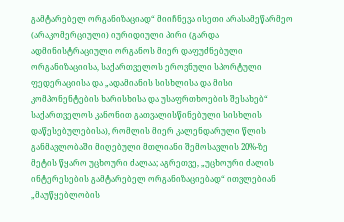გამტარებელ ორგანიზაციად“ მიიჩნევა ისეთი არასამეწარმეო (არაკომერციული) იურიდიული პირი (გარდა ადმინისტრაციული ორგანოს მიერ დაფუძნებული ორგანიზაციისა, საქართველოს ეროვნული სპორტული ფედერაციისა და „ადამიანის სისხლისა და მისი კომპონენტების ხარისხისა და უსაფრთხოების შესახებ“ საქართველოს კანონით გათვალისწინებული სისხლის დაწესებულებისა), რომლის მიერ კალენდარული წლის განმავლობაში მიღებული მთლიანი შემოსავლის 20%-ზე მეტის წყარო უცხოური ძალაა; აგრეთვე, „უცხოური ძალის ინტერესების გამტარებელ ორგანიზაციებად“ ითვლებიან „მაუწყებლობის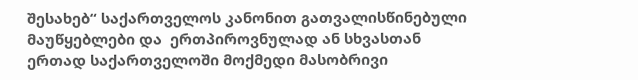შესახებ“ საქართველოს კანონით გათვალისწინებული მაუწყებლები და  ერთპიროვნულად ან სხვასთან ერთად საქართველოში მოქმედი მასობრივი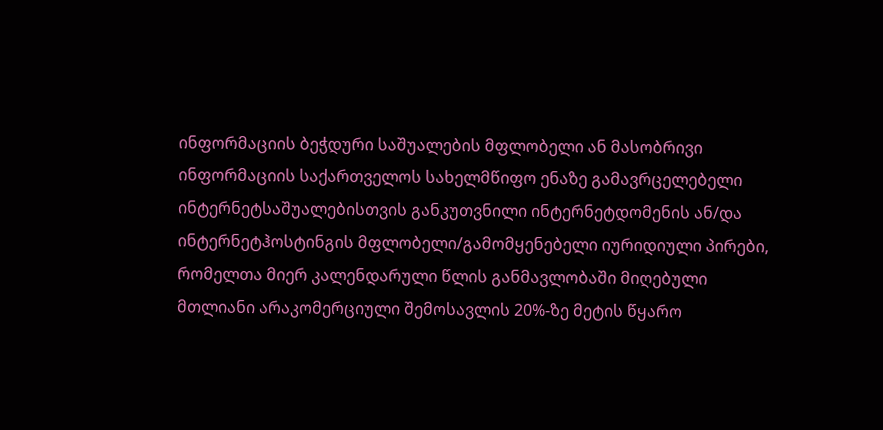ინფორმაციის ბეჭდური საშუალების მფლობელი ან მასობრივი ინფორმაციის საქართველოს სახელმწიფო ენაზე გამავრცელებელი ინტერნეტსაშუალებისთვის განკუთვნილი ინტერნეტდომენის ან/და ინტერნეტჰოსტინგის მფლობელი/გამომყენებელი იურიდიული პირები, რომელთა მიერ კალენდარული წლის განმავლობაში მიღებული მთლიანი არაკომერციული შემოსავლის 20%-ზე მეტის წყარო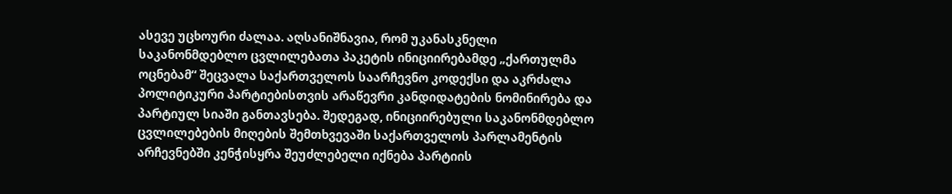ასევე უცხოური ძალაა. აღსანიშნავია, რომ უკანასკნელი საკანონმდებლო ცვლილებათა პაკეტის ინიციირებამდე „ქართულმა ოცნებამ“ შეცვალა საქართველოს საარჩევნო კოდექსი და აკრძალა პოლიტიკური პარტიებისთვის არაწევრი კანდიდატების ნომინირება და პარტიულ სიაში განთავსება. შედეგად, ინიციირებული საკანონმდებლო ცვლილებების მიღების შემთხვევაში საქართველოს პარლამენტის არჩევნებში კენჭისყრა შეუძლებელი იქნება პარტიის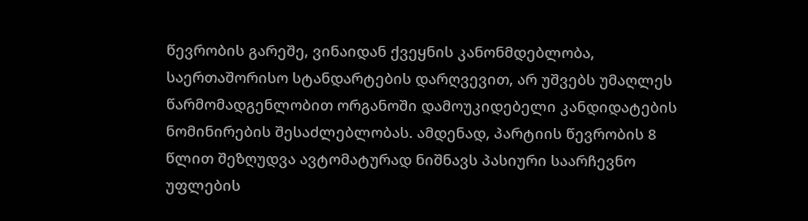წევრობის გარეშე, ვინაიდან ქვეყნის კანონმდებლობა, საერთაშორისო სტანდარტების დარღვევით, არ უშვებს უმაღლეს წარმომადგენლობით ორგანოში დამოუკიდებელი კანდიდატების ნომინირების შესაძლებლობას. ამდენად, პარტიის წევრობის 8 წლით შეზღუდვა ავტომატურად ნიშნავს პასიური საარჩევნო უფლების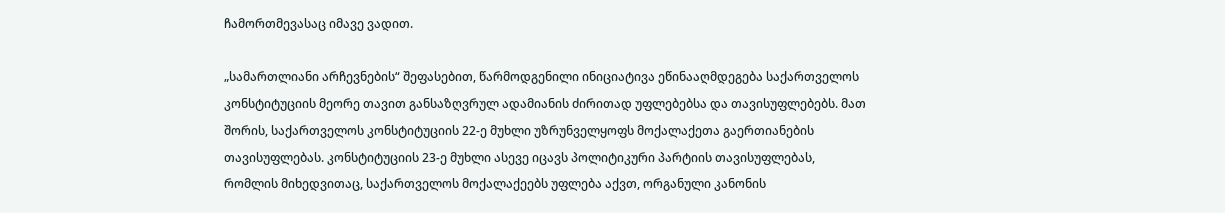ჩამორთმევასაც იმავე ვადით.

„სამართლიანი არჩევნების“ შეფასებით, წარმოდგენილი ინიციატივა ეწინააღმდეგება საქართველოს კონსტიტუციის მეორე თავით განსაზღვრულ ადამიანის ძირითად უფლებებსა და თავისუფლებებს. მათ შორის, საქართველოს კონსტიტუციის 22-ე მუხლი უზრუნველყოფს მოქალაქეთა გაერთიანების თავისუფლებას. კონსტიტუციის 23-ე მუხლი ასევე იცავს პოლიტიკური პარტიის თავისუფლებას, რომლის მიხედვითაც, საქართველოს მოქალაქეებს უფლება აქვთ, ორგანული კანონის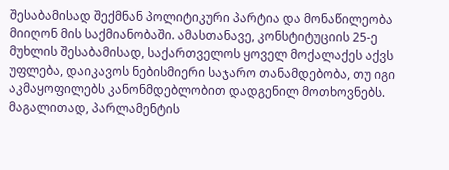შესაბამისად შექმნან პოლიტიკური პარტია და მონაწილეობა მიიღონ მის საქმიანობაში. ამასთანავე, კონსტიტუციის 25-ე მუხლის შესაბამისად, საქართველოს ყოველ მოქალაქეს აქვს უფლება, დაიკავოს ნებისმიერი საჯარო თანამდებობა, თუ იგი აკმაყოფილებს კანონმდებლობით დადგენილ მოთხოვნებს. მაგალითად, პარლამენტის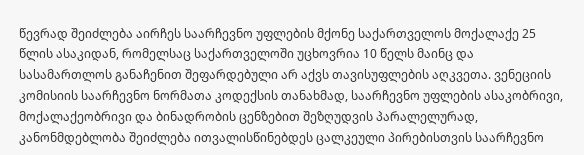წევრად შეიძლება აირჩეს საარჩევნო უფლების მქონე საქართველოს მოქალაქე 25 წლის ასაკიდან, რომელსაც საქართველოში უცხოვრია 10 წელს მაინც და სასამართლოს განაჩენით შეფარდებული არ აქვს თავისუფლების აღკვეთა. ვენეციის კომისიის საარჩევნო ნორმათა კოდექსის თანახმად, საარჩევნო უფლების ასაკობრივი, მოქალაქეობრივი და ბინადრობის ცენზებით შეზღუდვის პარალელურად, კანონმდებლობა შეიძლება ითვალისწინებდეს ცალკეული პირებისთვის საარჩევნო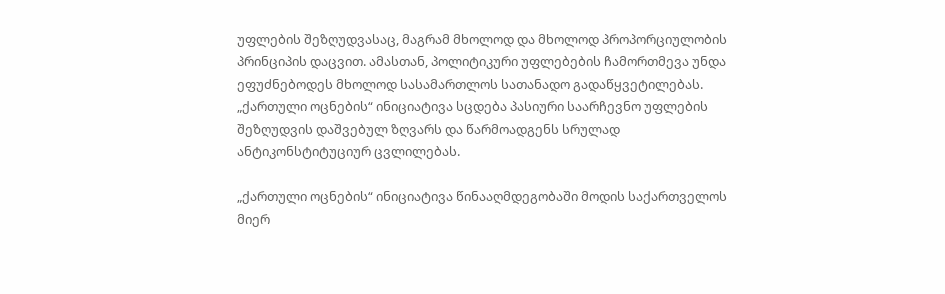უფლების შეზღუდვასაც, მაგრამ მხოლოდ და მხოლოდ პროპორციულობის პრინციპის დაცვით. ამასთან, პოლიტიკური უფლებების ჩამორთმევა უნდა ეფუძნებოდეს მხოლოდ სასამართლოს სათანადო გადაწყვეტილებას. „ქართული ოცნების“ ინიციატივა სცდება პასიური საარჩევნო უფლების შეზღუდვის დაშვებულ ზღვარს და წარმოადგენს სრულად ანტიკონსტიტუციურ ცვლილებას.

„ქართული ოცნების“ ინიციატივა წინააღმდეგობაში მოდის საქართველოს მიერ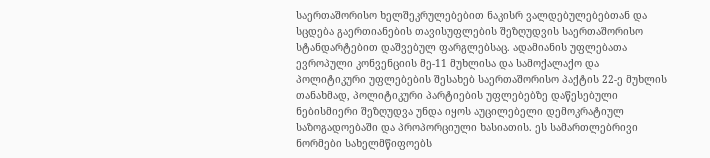საერთაშორისო ხელშეკრულებებით ნაკისრ ვალდებულებებთან და სცდება გაერთიანების თავისუფლების შეზღუდვის საერთაშორისო სტანდარტებით დაშვებულ ფარგლებსაც. ადამიანის უფლებათა ევროპული კონვენციის მე-11 მუხლისა და სამოქალაქო და პოლიტიკური უფლებების შესახებ საერთაშორისო პაქტის 22-ე მუხლის თანახმად, პოლიტიკური პარტიების უფლებებზე დაწესებული ნებისმიერი შეზღუდვა უნდა იყოს აუცილებელი დემოკრატიულ საზოგადოებაში და პროპორციული ხასიათის. ეს სამართლებრივი ნორმები სახელმწიფოებს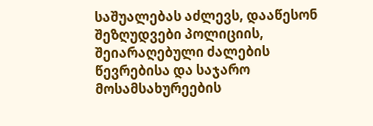საშუალებას აძლევს, დააწესონ შეზღუდვები პოლიციის, შეიარაღებული ძალების წევრებისა და საჯარო მოსამსახურეების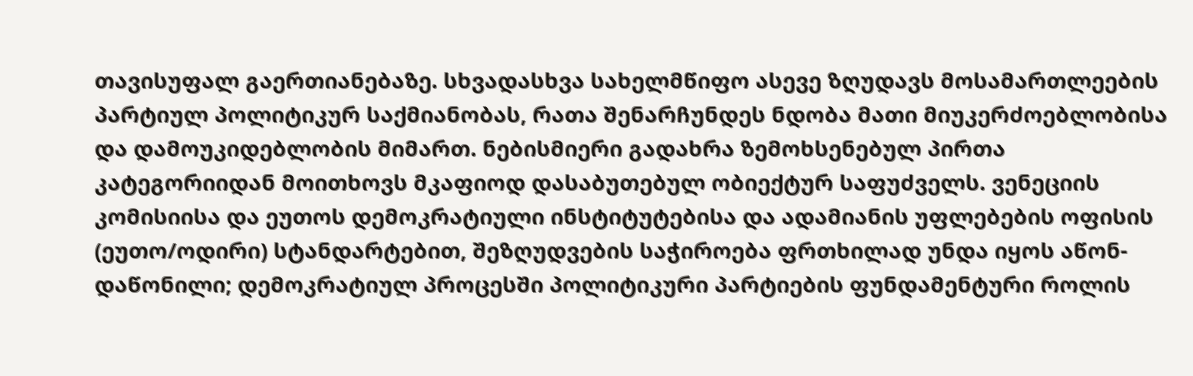თავისუფალ გაერთიანებაზე. სხვადასხვა სახელმწიფო ასევე ზღუდავს მოსამართლეების პარტიულ პოლიტიკურ საქმიანობას, რათა შენარჩუნდეს ნდობა მათი მიუკერძოებლობისა და დამოუკიდებლობის მიმართ. ნებისმიერი გადახრა ზემოხსენებულ პირთა კატეგორიიდან მოითხოვს მკაფიოდ დასაბუთებულ ობიექტურ საფუძველს. ვენეციის კომისიისა და ეუთოს დემოკრატიული ინსტიტუტებისა და ადამიანის უფლებების ოფისის (ეუთო/ოდირი) სტანდარტებით, შეზღუდვების საჭიროება ფრთხილად უნდა იყოს აწონ-დაწონილი; დემოკრატიულ პროცესში პოლიტიკური პარტიების ფუნდამენტური როლის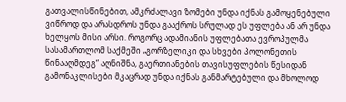გათვალისწინებით, ამკრძალავი ზომები უნდა იქნას გამოყენებული ვიწროდ და არასდროს უნდა გააქროს სრულად ეს უფლება ან არ უნდა ხელყოს მისი არსი. როგორც ადამიანის უფლებათა ევროპულმა სასამართლომ საქმეში „გორზელიკი და სხვები პოლონეთის წინააღმდეგ“ აღნიშნა, გაერთიანების თავისუფლების წესიდან გამონაკლისები მკაცრად უნდა იქნას განმარტებული და მხოლოდ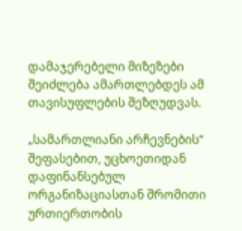დამაჯერებელი მიზეზები შეიძლება ამართლებდეს ამ თავისუფლების შეზღუდვას.

„სამართლიანი არჩევნების“ შეფასებით, უცხოეთიდან დაფინანსებულ ორგანიზაციასთან შრომითი ურთიერთობის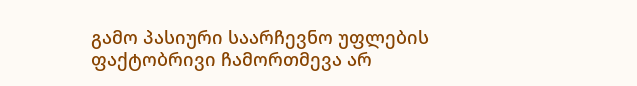გამო პასიური საარჩევნო უფლების ფაქტობრივი ჩამორთმევა არ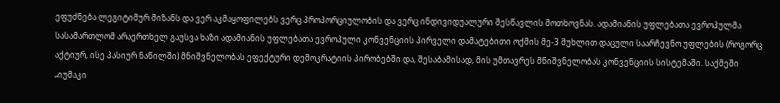ეფუძნება ლეგიტიმურ მიზანს და ვერ აკმაყოფილებს ვერც პროპორციულობის და ვერც ინდივიდუალური შესწავლის მოთხოვნას. ადამიანის უფლებათა ევროპულმა სასამართლომ არაერთხელ გაუსვა ხაზი ადამიანის უფლებათა ევროპული კონვენციის პირველი დამატებითი ოქმის მე-3 მუხლით დაცული საარჩევნო უფლების (როგორც აქტიურ, ისე პასიურ ნაწილში) მნიშვნელობას ეფექტური დემოკრატიის პირობებში და, შესაბამისად, მის უმთავრეს მნიშვნელობას კონვენციის სისტემაში. საქმეში „იუმაკი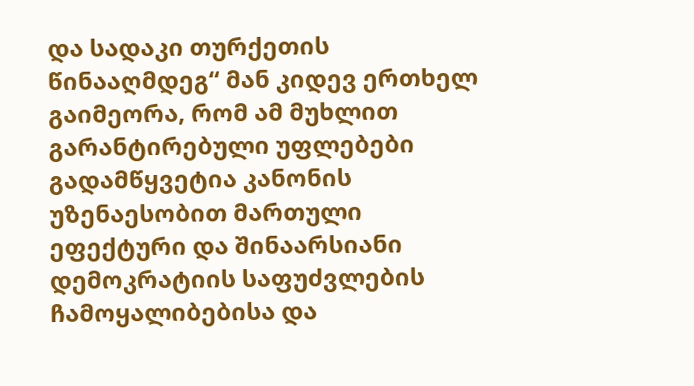და სადაკი თურქეთის წინააღმდეგ“ მან კიდევ ერთხელ გაიმეორა, რომ ამ მუხლით გარანტირებული უფლებები გადამწყვეტია კანონის უზენაესობით მართული ეფექტური და შინაარსიანი დემოკრატიის საფუძვლების ჩამოყალიბებისა და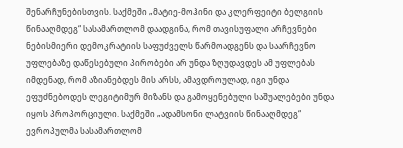შენარჩუნებისთვის. საქმეში „მატიე-მოჰინი და კლერფეიტი ბელგიის წინააღმდეგ“ სასამართლომ დაადგინა, რომ თავისუფალი არჩევნები ნებისმიერი დემოკრატიის საფუძველს წარმოადგენს და საარჩევნო უფლებაზე დაწესებული პირობები არ უნდა ზღუდავდეს ამ უფლებას იმდენად, რომ აზიანებდეს მის არსს, ამავდროულად, იგი უნდა ეფუძნებოდეს ლეგიტიმურ მიზანს და გამოყენებული საშუალებები უნდა იყოს პროპორციული. საქმეში „ადამსონი ლატვიის წინააღმდეგ“ ევროპულმა სასამართლომ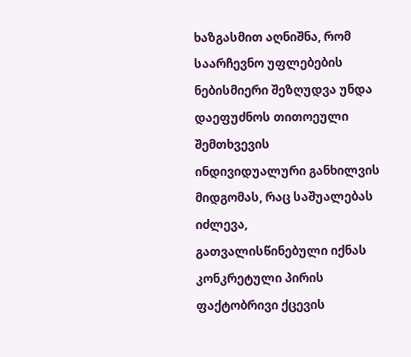ხაზგასმით აღნიშნა, რომ საარჩევნო უფლებების ნებისმიერი შეზღუდვა უნდა დაეფუძნოს თითოეული შემთხვევის ინდივიდუალური განხილვის მიდგომას, რაც საშუალებას იძლევა, გათვალისწინებული იქნას  კონკრეტული პირის ფაქტობრივი ქცევის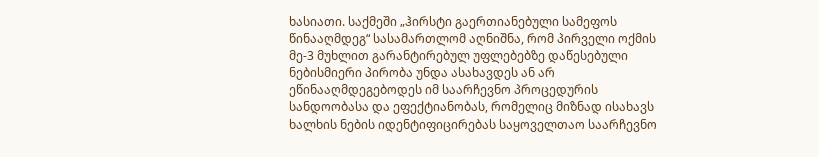ხასიათი. საქმეში „ჰირსტი გაერთიანებული სამეფოს წინააღმდეგ“ სასამართლომ აღნიშნა, რომ პირველი ოქმის მე-3 მუხლით გარანტირებულ უფლებებზე დაწესებული ნებისმიერი პირობა უნდა ასახავდეს ან არ ეწინააღმდეგებოდეს იმ საარჩევნო პროცედურის სანდოობასა და ეფექტიანობას, რომელიც მიზნად ისახავს ხალხის ნების იდენტიფიცირებას საყოველთაო საარჩევნო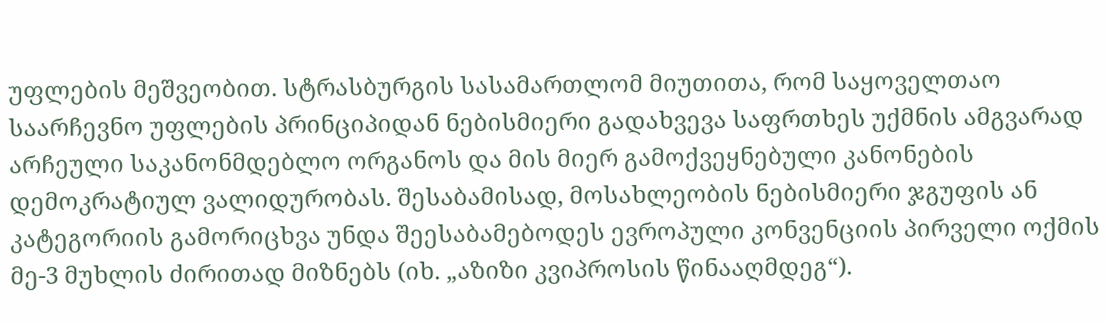უფლების მეშვეობით. სტრასბურგის სასამართლომ მიუთითა, რომ საყოველთაო საარჩევნო უფლების პრინციპიდან ნებისმიერი გადახვევა საფრთხეს უქმნის ამგვარად არჩეული საკანონმდებლო ორგანოს და მის მიერ გამოქვეყნებული კანონების დემოკრატიულ ვალიდურობას. შესაბამისად, მოსახლეობის ნებისმიერი ჯგუფის ან კატეგორიის გამორიცხვა უნდა შეესაბამებოდეს ევროპული კონვენციის პირველი ოქმის მე-3 მუხლის ძირითად მიზნებს (იხ. „აზიზი კვიპროსის წინააღმდეგ“).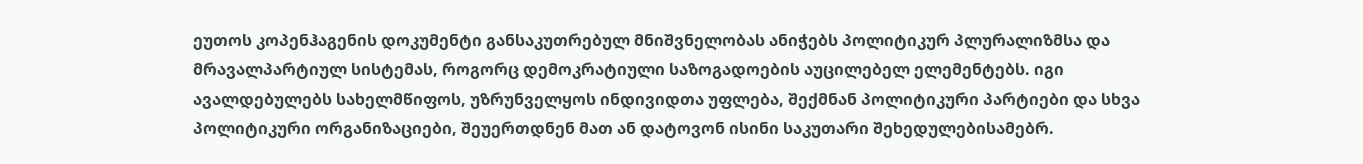ეუთოს კოპენჰაგენის დოკუმენტი განსაკუთრებულ მნიშვნელობას ანიჭებს პოლიტიკურ პლურალიზმსა და მრავალპარტიულ სისტემას, როგორც დემოკრატიული საზოგადოების აუცილებელ ელემენტებს. იგი ავალდებულებს სახელმწიფოს, უზრუნველყოს ინდივიდთა უფლება, შექმნან პოლიტიკური პარტიები და სხვა პოლიტიკური ორგანიზაციები, შეუერთდნენ მათ ან დატოვონ ისინი საკუთარი შეხედულებისამებრ.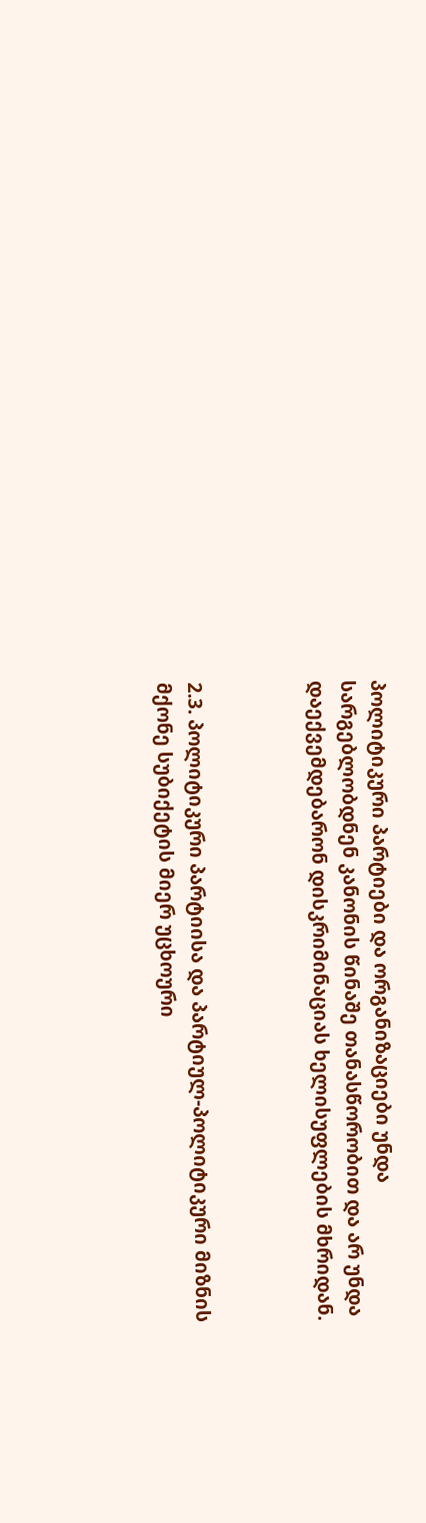პოლიტიკური პარტიები და ორგანიზაციები უნდა სარგებლობდნენ კანონის წინაშე თანასწორობით და არ უნდა დაექვემდებარონ დისკრიმინაციას ხელისუფლების მხრიდან.



2.3. პოლიტიკური პარტიისა და პარტიულ-პოლიტიკური მიზნის მქონე სუბიქეტის მიერ უცხოური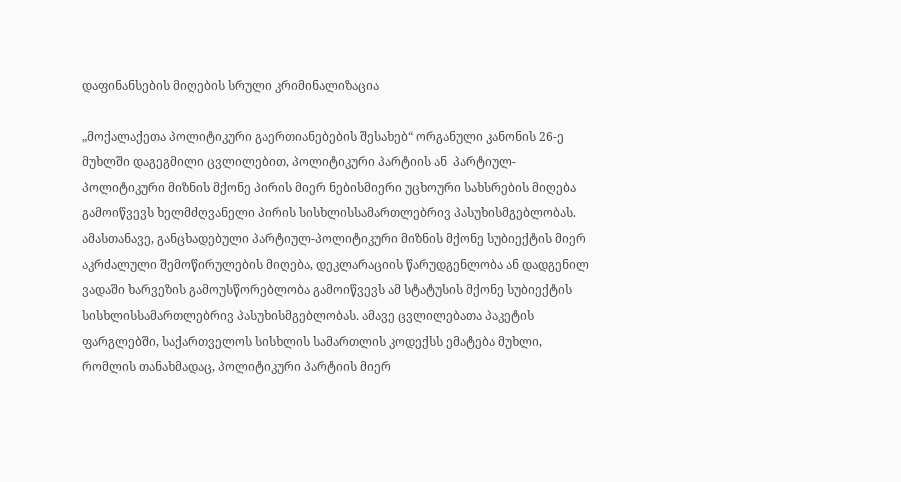დაფინანსების მიღების სრული კრიმინალიზაცია

„მოქალაქეთა პოლიტიკური გაერთიანებების შესახებ“ ორგანული კანონის 26-ე მუხლში დაგეგმილი ცვლილებით, პოლიტიკური პარტიის ან  პარტიულ-პოლიტიკური მიზნის მქონე პირის მიერ ნებისმიერი უცხოური სახსრების მიღება გამოიწვევს ხელმძღვანელი პირის სისხლისსამართლებრივ პასუხისმგებლობას. ამასთანავე, განცხადებული პარტიულ-პოლიტიკური მიზნის მქონე სუბიექტის მიერ აკრძალული შემოწირულების მიღება, დეკლარაციის წარუდგენლობა ან დადგენილ ვადაში ხარვეზის გამოუსწორებლობა გამოიწვევს ამ სტატუსის მქონე სუბიექტის სისხლისსამართლებრივ პასუხისმგებლობას. ამავე ცვლილებათა პაკეტის ფარგლებში, საქართველოს სისხლის სამართლის კოდექსს ემატება მუხლი, რომლის თანახმადაც, პოლიტიკური პარტიის მიერ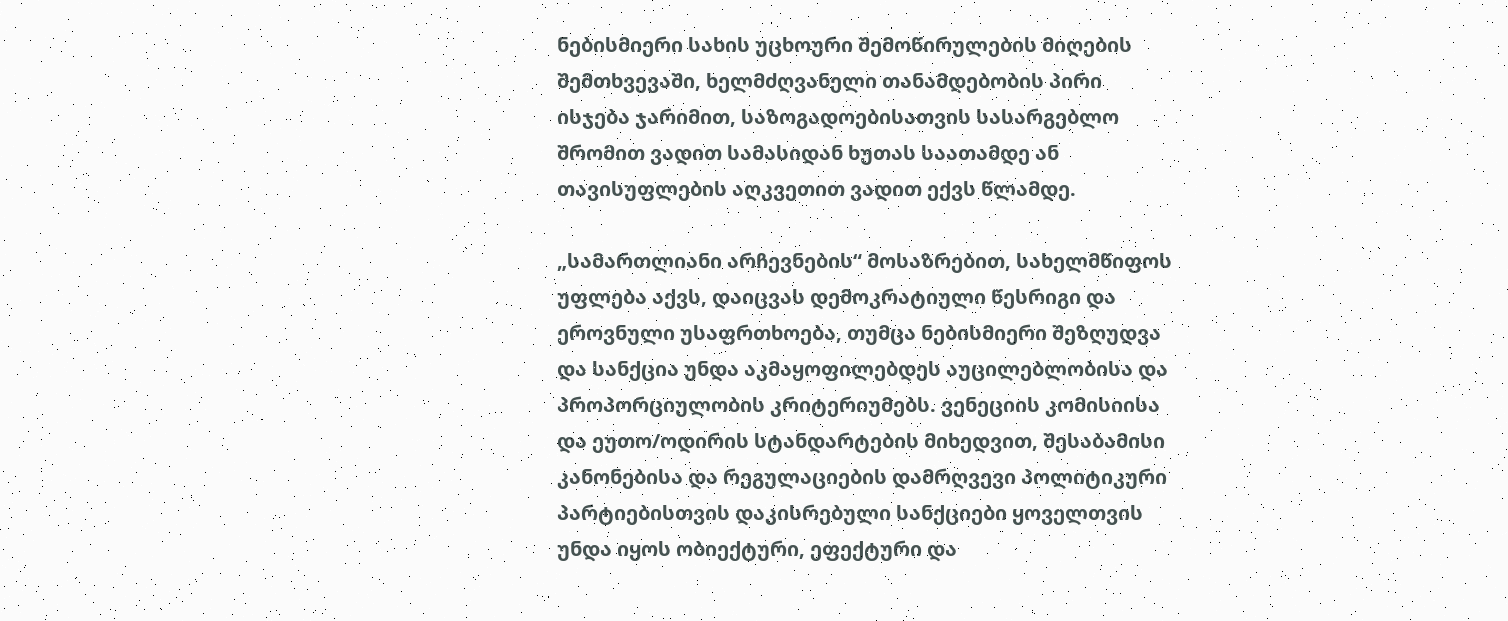ნებისმიერი სახის უცხოური შემოწირულების მიღების შემთხვევაში, ხელმძღვანელი თანამდებობის პირი ისჯება ჯარიმით, საზოგადოებისათვის სასარგებლო შრომით ვადით სამასიდან ხუთას საათამდე ან თავისუფლების აღკვეთით ვადით ექვს წლამდე.

„სამართლიანი არჩევნების“ მოსაზრებით, სახელმწიფოს უფლება აქვს, დაიცვას დემოკრატიული წესრიგი და ეროვნული უსაფრთხოება, თუმცა ნებისმიერი შეზღუდვა და სანქცია უნდა აკმაყოფილებდეს აუცილებლობისა და პროპორციულობის კრიტერიუმებს. ვენეციის კომისიისა და ეუთო/ოდირის სტანდარტების მიხედვით, შესაბამისი კანონებისა და რეგულაციების დამრღვევი პოლიტიკური პარტიებისთვის დაკისრებული სანქციები ყოველთვის უნდა იყოს ობიექტური, ეფექტური და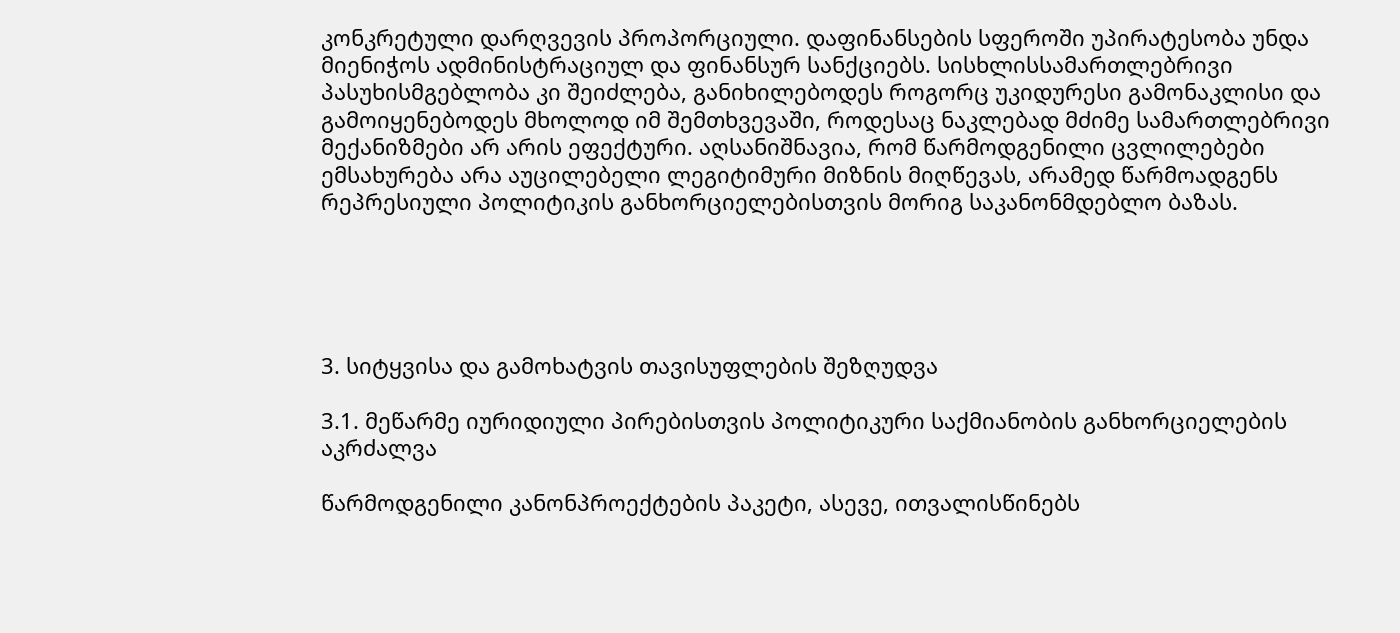კონკრეტული დარღვევის პროპორციული. დაფინანსების სფეროში უპირატესობა უნდა მიენიჭოს ადმინისტრაციულ და ფინანსურ სანქციებს. სისხლისსამართლებრივი პასუხისმგებლობა კი შეიძლება, განიხილებოდეს როგორც უკიდურესი გამონაკლისი და გამოიყენებოდეს მხოლოდ იმ შემთხვევაში, როდესაც ნაკლებად მძიმე სამართლებრივი მექანიზმები არ არის ეფექტური. აღსანიშნავია, რომ წარმოდგენილი ცვლილებები ემსახურება არა აუცილებელი ლეგიტიმური მიზნის მიღწევას, არამედ წარმოადგენს რეპრესიული პოლიტიკის განხორციელებისთვის მორიგ საკანონმდებლო ბაზას.





3. სიტყვისა და გამოხატვის თავისუფლების შეზღუდვა

3.1. მეწარმე იურიდიული პირებისთვის პოლიტიკური საქმიანობის განხორციელების აკრძალვა

წარმოდგენილი კანონპროექტების პაკეტი, ასევე, ითვალისწინებს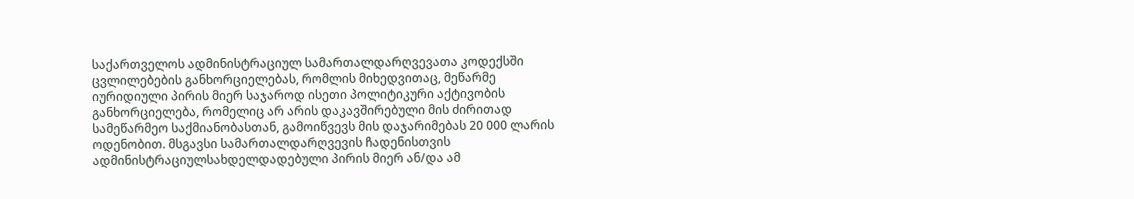საქართველოს ადმინისტრაციულ სამართალდარღვევათა კოდექსში ცვლილებების განხორციელებას, რომლის მიხედვითაც, მეწარმე იურიდიული პირის მიერ საჯაროდ ისეთი პოლიტიკური აქტივობის განხორციელება, რომელიც არ არის დაკავშირებული მის ძირითად სამეწარმეო საქმიანობასთან, გამოიწვევს მის დაჯარიმებას 20 000 ლარის ოდენობით. მსგავსი სამართალდარღვევის ჩადენისთვის ადმინისტრაციულსახდელდადებული პირის მიერ ან/და ამ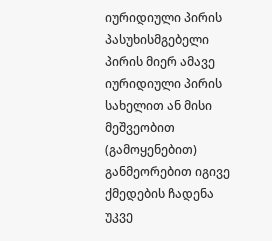იურიდიული პირის პასუხისმგებელი პირის მიერ ამავე იურიდიული პირის სახელით ან მისი მეშვეობით (გამოყენებით) განმეორებით იგივე ქმედების ჩადენა უკვე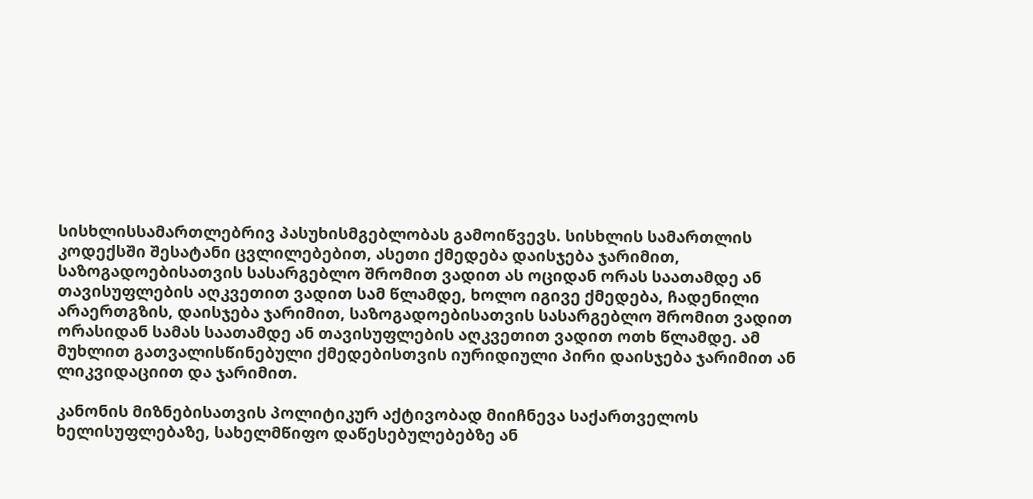სისხლისსამართლებრივ პასუხისმგებლობას გამოიწვევს. სისხლის სამართლის კოდექსში შესატანი ცვლილებებით, ასეთი ქმედება დაისჯება ჯარიმით, საზოგადოებისათვის სასარგებლო შრომით ვადით ას ოციდან ორას საათამდე ან თავისუფლების აღკვეთით ვადით სამ წლამდე, ხოლო იგივე ქმედება, ჩადენილი არაერთგზის, დაისჯება ჯარიმით, საზოგადოებისათვის სასარგებლო შრომით ვადით ორასიდან სამას საათამდე ან თავისუფლების აღკვეთით ვადით ოთხ წლამდე. ამ მუხლით გათვალისწინებული ქმედებისთვის იურიდიული პირი დაისჯება ჯარიმით ან ლიკვიდაციით და ჯარიმით.

კანონის მიზნებისათვის პოლიტიკურ აქტივობად მიიჩნევა საქართველოს ხელისუფლებაზე, სახელმწიფო დაწესებულებებზე ან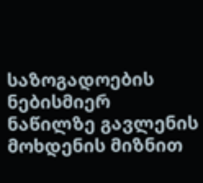საზოგადოების ნებისმიერ ნაწილზე გავლენის მოხდენის მიზნით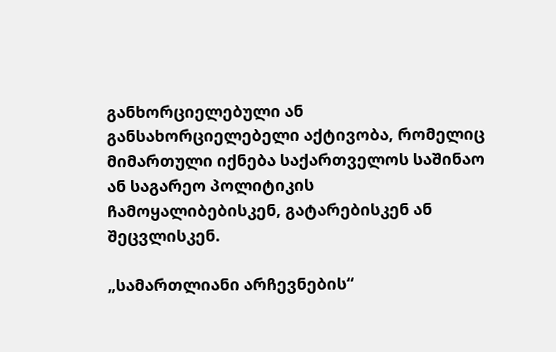განხორციელებული ან განსახორციელებელი აქტივობა, რომელიც მიმართული იქნება საქართველოს საშინაო ან საგარეო პოლიტიკის ჩამოყალიბებისკენ, გატარებისკენ ან შეცვლისკენ.

„სამართლიანი არჩევნების“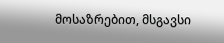მოსაზრებით, მსგავსი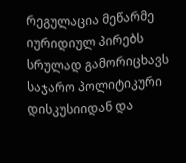რეგულაცია მეწარმე იურიდიულ პირებს სრულად გამორიცხავს საჯარო პოლიტიკური დისკუსიიდან და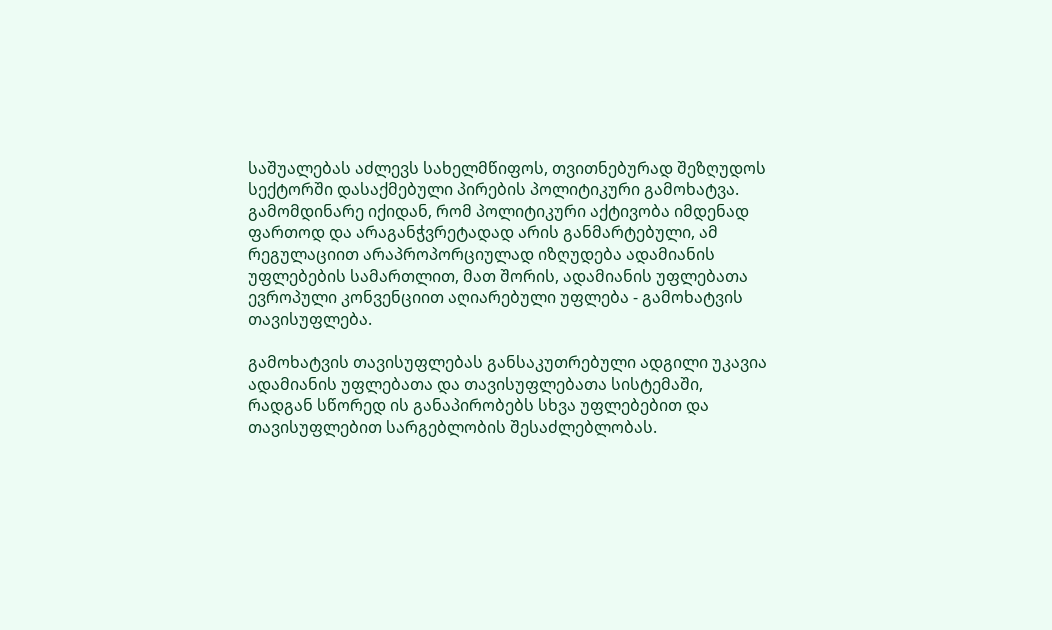საშუალებას აძლევს სახელმწიფოს, თვითნებურად შეზღუდოს სექტორში დასაქმებული პირების პოლიტიკური გამოხატვა. გამომდინარე იქიდან, რომ პოლიტიკური აქტივობა იმდენად ფართოდ და არაგანჭვრეტადად არის განმარტებული, ამ რეგულაციით არაპროპორციულად იზღუდება ადამიანის უფლებების სამართლით, მათ შორის, ადამიანის უფლებათა ევროპული კონვენციით აღიარებული უფლება - გამოხატვის თავისუფლება.

გამოხატვის თავისუფლებას განსაკუთრებული ადგილი უკავია ადამიანის უფლებათა და თავისუფლებათა სისტემაში, რადგან სწორედ ის განაპირობებს სხვა უფლებებით და თავისუფლებით სარგებლობის შესაძლებლობას.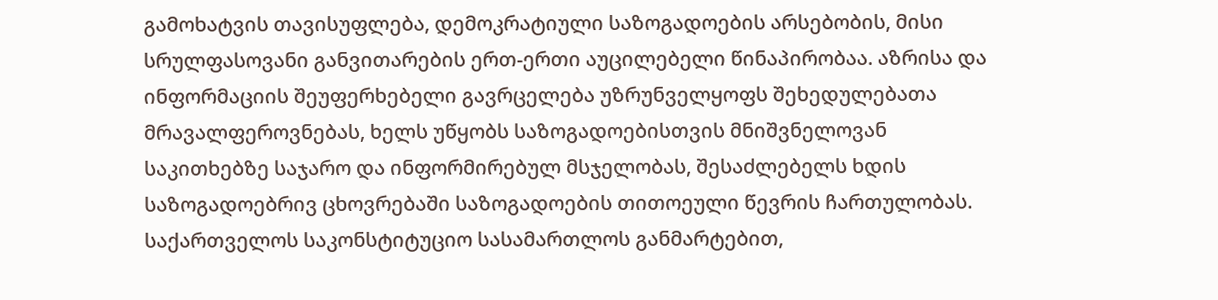გამოხატვის თავისუფლება, დემოკრატიული საზოგადოების არსებობის, მისი სრულფასოვანი განვითარების ერთ-ერთი აუცილებელი წინაპირობაა. აზრისა და ინფორმაციის შეუფერხებელი გავრცელება უზრუნველყოფს შეხედულებათა მრავალფეროვნებას, ხელს უწყობს საზოგადოებისთვის მნიშვნელოვან საკითხებზე საჯარო და ინფორმირებულ მსჯელობას, შესაძლებელს ხდის საზოგადოებრივ ცხოვრებაში საზოგადოების თითოეული წევრის ჩართულობას. საქართველოს საკონსტიტუციო სასამართლოს განმარტებით,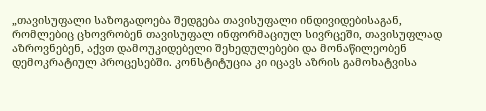„თავისუფალი საზოგადოება შედგება თავისუფალი ინდივიდებისაგან, რომლებიც ცხოვრობენ თავისუფალ ინფორმაციულ სივრცეში, თავისუფლად აზროვნებენ, აქვთ დამოუკიდებელი შეხედულებები და მონაწილეობენ დემოკრატიულ პროცესებში. კონსტიტუცია კი იცავს აზრის გამოხატვისა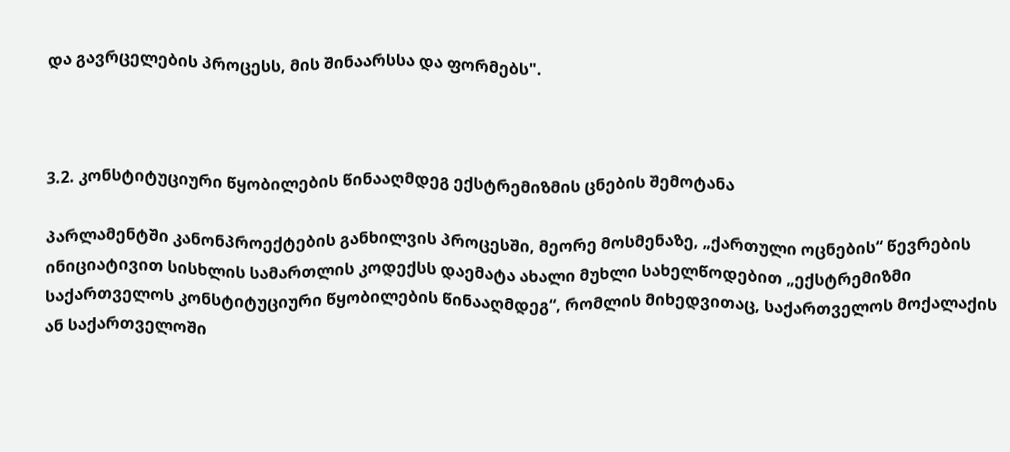და გავრცელების პროცესს, მის შინაარსსა და ფორმებს".



3.2. კონსტიტუციური წყობილების წინააღმდეგ ექსტრემიზმის ცნების შემოტანა

პარლამენტში კანონპროექტების განხილვის პროცესში, მეორე მოსმენაზე, „ქართული ოცნების“ წევრების ინიციატივით სისხლის სამართლის კოდექსს დაემატა ახალი მუხლი სახელწოდებით „ექსტრემიზმი საქართველოს კონსტიტუციური წყობილების წინააღმდეგ“, რომლის მიხედვითაც, საქართველოს მოქალაქის ან საქართველოში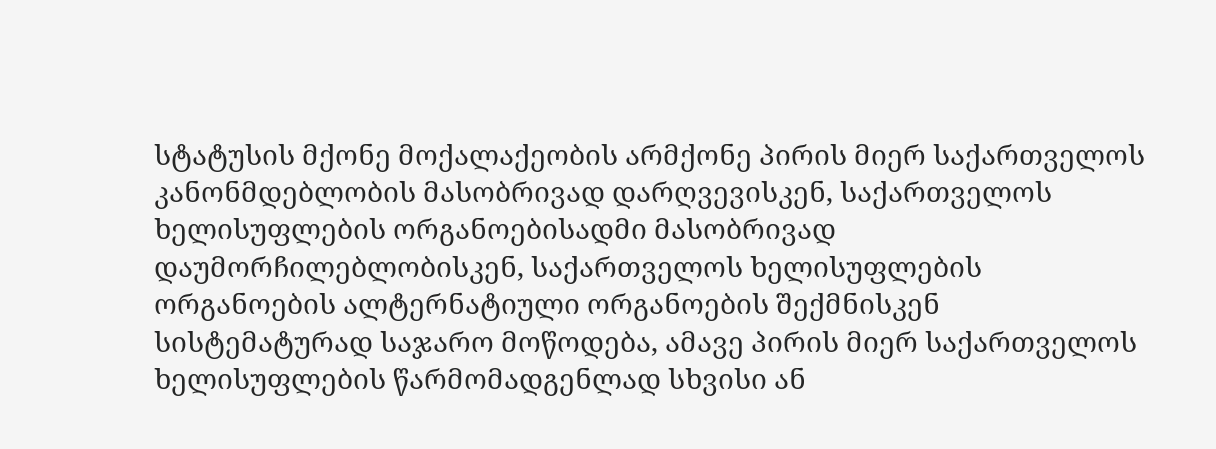სტატუსის მქონე მოქალაქეობის არმქონე პირის მიერ საქართველოს კანონმდებლობის მასობრივად დარღვევისკენ, საქართველოს ხელისუფლების ორგანოებისადმი მასობრივად დაუმორჩილებლობისკენ, საქართველოს ხელისუფლების ორგანოების ალტერნატიული ორგანოების შექმნისკენ სისტემატურად საჯარო მოწოდება, ამავე პირის მიერ საქართველოს ხელისუფლების წარმომადგენლად სხვისი ან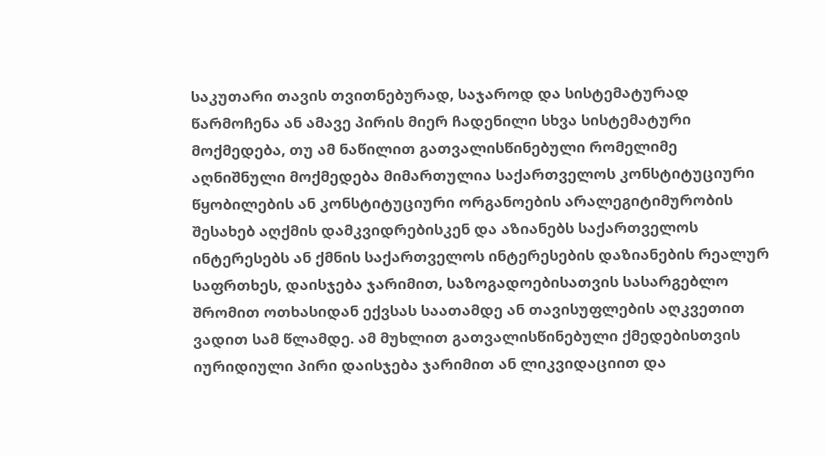საკუთარი თავის თვითნებურად, საჯაროდ და სისტემატურად წარმოჩენა ან ამავე პირის მიერ ჩადენილი სხვა სისტემატური მოქმედება, თუ ამ ნაწილით გათვალისწინებული რომელიმე აღნიშნული მოქმედება მიმართულია საქართველოს კონსტიტუციური წყობილების ან კონსტიტუციური ორგანოების არალეგიტიმურობის შესახებ აღქმის დამკვიდრებისკენ და აზიანებს საქართველოს ინტერესებს ან ქმნის საქართველოს ინტერესების დაზიანების რეალურ საფრთხეს, დაისჯება ჯარიმით, საზოგადოებისათვის სასარგებლო შრომით ოთხასიდან ექვსას საათამდე ან თავისუფლების აღკვეთით ვადით სამ წლამდე. ამ მუხლით გათვალისწინებული ქმედებისთვის იურიდიული პირი დაისჯება ჯარიმით ან ლიკვიდაციით და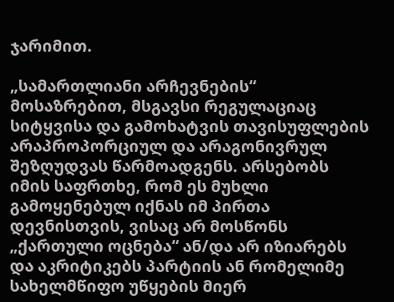ჯარიმით.

„სამართლიანი არჩევნების“ მოსაზრებით, მსგავსი რეგულაციაც სიტყვისა და გამოხატვის თავისუფლების არაპროპორციულ და არაგონივრულ შეზღუდვას წარმოადგენს. არსებობს იმის საფრთხე, რომ ეს მუხლი გამოყენებულ იქნას იმ პირთა დევნისთვის, ვისაც არ მოსწონს „ქართული ოცნება“ ან/და არ იზიარებს და აკრიტიკებს პარტიის ან რომელიმე სახელმწიფო უწყების მიერ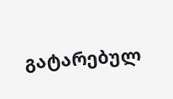გატარებულ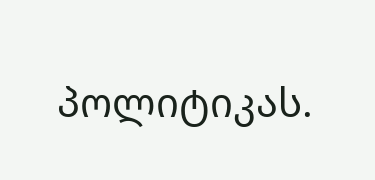პოლიტიკას.